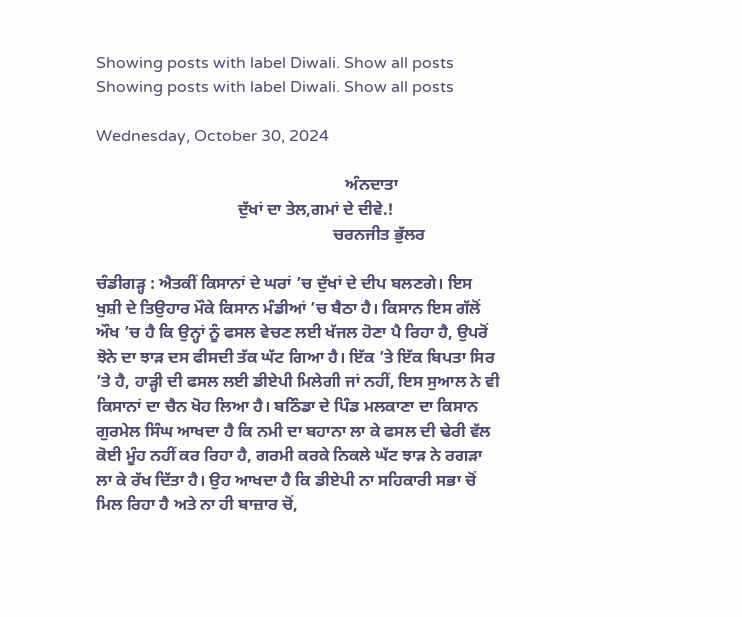Showing posts with label Diwali. Show all posts
Showing posts with label Diwali. Show all posts

Wednesday, October 30, 2024

                                                            ਅੰਨਦਾਤਾ
                                  ਦੁੱਖਾਂ ਦਾ ਤੇਲ,ਗਮਾਂ ਦੇ ਦੀਵੇ.!
                                                         ਚਰਨਜੀਤ ਭੁੱਲਰ

ਚੰਡੀਗੜ੍ਹ : ਐਤਕੀਂ ਕਿਸਾਨਾਂ ਦੇ ਘਰਾਂ ’ਚ ਦੁੱਖਾਂ ਦੇ ਦੀਪ ਬਲਣਗੇ। ਇਸ ਖੁਸ਼ੀ ਦੇ ਤਿਉਹਾਰ ਮੌਕੇ ਕਿਸਾਨ ਮੰਡੀਆਂ ’ਚ ਬੈਠਾ ਹੈ। ਕਿਸਾਨ ਇਸ ਗੱਲੋਂ ਔਖ ’ਚ ਹੈ ਕਿ ਉਨ੍ਹਾਂ ਨੂੰ ਫਸਲ ਵੇਚਣ ਲਈ ਖੱਜਲ ਹੋਣਾ ਪੈ ਰਿਹਾ ਹੈ, ਉਪਰੋਂ ਝੋਨੇ ਦਾ ਝਾੜ ਦਸ ਫੀਸਦੀ ਤੱਕ ਘੱਟ ਗਿਆ ਹੈ। ਇੱਕ ’ਤੇ ਇੱਕ ਬਿਪਤਾ ਸਿਰ ’ਤੇ ਹੈ, ਹਾੜ੍ਹੀ ਦੀ ਫਸਲ ਲਈ ਡੀਏਪੀ ਮਿਲੇਗੀ ਜਾਂ ਨਹੀਂ, ਇਸ ਸੁਆਲ ਨੇ ਵੀ ਕਿਸਾਨਾਂ ਦਾ ਚੈਨ ਖੋਹ ਲਿਆ ਹੈ। ਬਠਿੰਡਾ ਦੇ ਪਿੰਡ ਮਲਕਾਣਾ ਦਾ ਕਿਸਾਨ ਗੁਰਮੇਲ ਸਿੰਘ ਆਖਦਾ ਹੈ ਕਿ ਨਮੀ ਦਾ ਬਹਾਨਾ ਲਾ ਕੇ ਫਸਲ ਦੀ ਢੇਰੀ ਵੱਲ ਕੋਈ ਮੂੰਹ ਨਹੀਂ ਕਰ ਰਿਹਾ ਹੈ, ਗਰਮੀ ਕਰਕੇ ਨਿਕਲੇ ਘੱਟ ਝਾੜ ਨੇ ਰਗੜਾ ਲਾ ਕੇ ਰੱਖ ਦਿੱਤਾ ਹੈ। ਉਹ ਆਖਦਾ ਹੈ ਕਿ ਡੀਏਪੀ ਨਾ ਸਹਿਕਾਰੀ ਸਭਾ ਚੋਂ ਮਿਲ ਰਿਹਾ ਹੈ ਅਤੇ ਨਾ ਹੀ ਬਾਜ਼ਾਰ ਚੋਂ,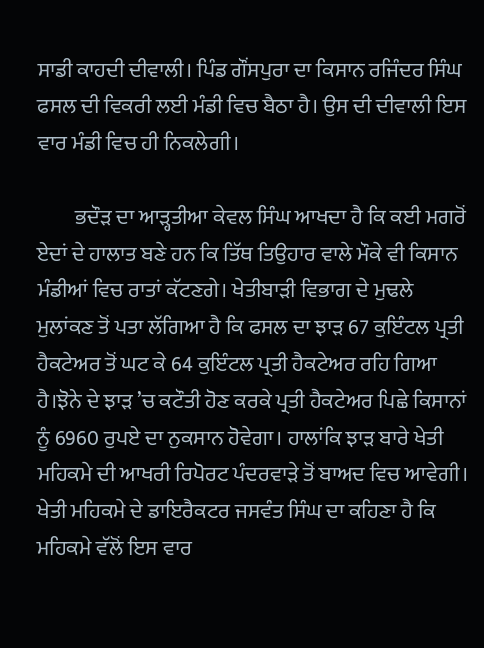ਸਾਡੀ ਕਾਹਦੀ ਦੀਵਾਲੀ। ਪਿੰਡ ਗੌਂਸਪੁਰਾ ਦਾ ਕਿਸਾਨ ਰਜਿੰਦਰ ਸਿੰਘ ਫਸਲ ਦੀ ਵਿਕਰੀ ਲਈ ਮੰਡੀ ਵਿਚ ਬੈਠਾ ਹੈ। ਉਸ ਦੀ ਦੀਵਾਲੀ ਇਸ ਵਾਰ ਮੰਡੀ ਵਿਚ ਹੀ ਨਿਕਲੇਗੀ।

         ਭਦੌੜ ਦਾ ਆੜ੍ਹਤੀਆ ਕੇਵਲ ਸਿੰਘ ਆਖਦਾ ਹੈ ਕਿ ਕਈ ਮਗਰੋਂ ਏਦਾਂ ਦੇ ਹਾਲਾਤ ਬਣੇ ਹਨ ਕਿ ਤਿੱਥ ਤਿਉਹਾਰ ਵਾਲੇ ਮੌਕੇ ਵੀ ਕਿਸਾਨ ਮੰਡੀਆਂ ਵਿਚ ਰਾਤਾਂ ਕੱਟਣਗੇ। ਖੇਤੀਬਾੜੀ ਵਿਭਾਗ ਦੇ ਮੁਢਲੇ ਮੁਲਾਂਕਣ ਤੋਂ ਪਤਾ ਲੱਗਿਆ ਹੈ ਕਿ ਫਸਲ ਦਾ ਝਾੜ 67 ਕੁਇੰਟਲ ਪ੍ਰਤੀ ਹੈਕਟੇਅਰ ਤੋਂ ਘਟ ਕੇ 64 ਕੁਇੰਟਲ ਪ੍ਰਤੀ ਹੈਕਟੇਅਰ ਰਹਿ ਗਿਆ ਹੈ।ਝੋਨੇ ਦੇ ਝਾੜ ’ਚ ਕਟੌਤੀ ਹੋਣ ਕਰਕੇ ਪ੍ਰਤੀ ਹੈਕਟੇਅਰ ਪਿਛੇ ਕਿਸਾਨਾਂ ਨੂੰ 6960 ਰੁਪਏ ਦਾ ਨੁਕਸਾਨ ਹੋਵੇਗਾ। ਹਾਲਾਂਕਿ ਝਾੜ ਬਾਰੇ ਖੇਤੀ ਮਹਿਕਮੇ ਦੀ ਆਖਰੀ ਰਿਪੋਰਟ ਪੰਦਰਵਾੜੇ ਤੋਂ ਬਾਅਦ ਵਿਚ ਆਵੇਗੀ। ਖੇਤੀ ਮਹਿਕਮੇ ਦੇ ਡਾਇਰੈਕਟਰ ਜਸਵੰਤ ਸਿੰਘ ਦਾ ਕਹਿਣਾ ਹੈ ਕਿ ਮਹਿਕਮੇ ਵੱਲੋਂ ਇਸ ਵਾਰ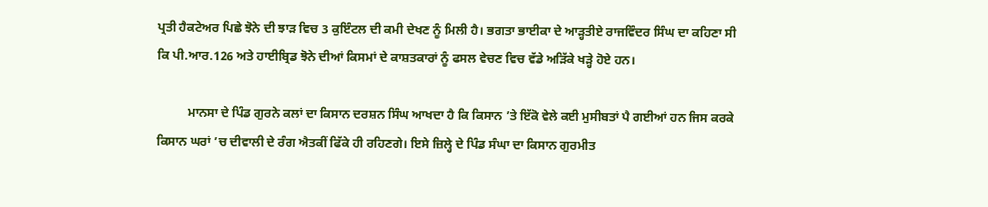ਪ੍ਰਤੀ ਹੈਕਟੇਅਰ ਪਿਛੇ ਝੋਨੇ ਦੀ ਝਾੜ ਵਿਚ 3 ਕੁਇੰਟਲ ਦੀ ਕਮੀ ਦੇਖਣ ਨੂੰ ਮਿਲੀ ਹੈ। ਭਗਤਾ ਭਾਈਕਾ ਦੇ ਆੜ੍ਹਤੀਏ ਰਾਜਵਿੰਦਰ ਸਿੰਘ ਦਾ ਕਹਿਣਾ ਸੀ ਕਿ ਪੀ.ਆਰ.126 ਅਤੇ ਹਾਈਬ੍ਰਿਡ ਝੋਨੇ ਦੀਆਂ ਕਿਸਮਾਂ ਦੇ ਕਾਸ਼ਤਕਾਰਾਂ ਨੂੰ ਫਸਲ ਵੇਚਣ ਵਿਚ ਵੱਡੇ ਅੜਿੱਕੇ ਖੜ੍ਹੇ ਹੋਏ ਹਨ।

          ਮਾਨਸਾ ਦੇ ਪਿੰਡ ਗੁਰਨੇ ਕਲਾਂ ਦਾ ਕਿਸਾਨ ਦਰਸ਼ਨ ਸਿੰਘ ਆਖਦਾ ਹੈ ਕਿ ਕਿਸਾਨ ’ਤੇ ਇੱਕੋ ਵੇਲੇ ਕਈ ਮੁਸੀਬਤਾਂ ਪੈ ਗਈਆਂ ਹਨ ਜਿਸ ਕਰਕੇ ਕਿਸਾਨ ਘਰਾਂ ’ਚ ਦੀਵਾਲੀ ਦੇ ਰੰਗ ਐਤਕੀਂ ਫਿੱਕੇ ਹੀ ਰਹਿਣਗੇ। ਇਸੇ ਜ਼ਿਲ੍ਹੇ ਦੇ ਪਿੰਡ ਸੰਘਾ ਦਾ ਕਿਸਾਨ ਗੁਰਮੀਤ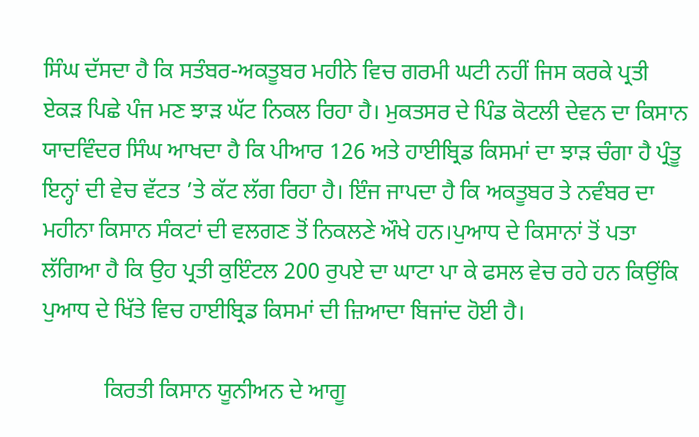ਸਿੰਘ ਦੱਸਦਾ ਹੈ ਕਿ ਸਤੰਬਰ-ਅਕਤੂਬਰ ਮਹੀਨੇ ਵਿਚ ਗਰਮੀ ਘਟੀ ਨਹੀਂ ਜਿਸ ਕਰਕੇ ਪ੍ਰਤੀ ਏਕੜ ਪਿਛੇ ਪੰਜ ਮਣ ਝਾੜ ਘੱਟ ਨਿਕਲ ਰਿਹਾ ਹੈ। ਮੁਕਤਸਰ ਦੇ ਪਿੰਡ ਕੋਟਲੀ ਦੇਵਨ ਦਾ ਕਿਸਾਨ ਯਾਦਵਿੰਦਰ ਸਿੰਘ ਆਖਦਾ ਹੈ ਕਿ ਪੀਆਰ 126 ਅਤੇ ਹਾਈਬ੍ਰਿਡ ਕਿਸਮਾਂ ਦਾ ਝਾੜ ਚੰਗਾ ਹੈ ਪ੍ਰੰਤੂ ਇਨ੍ਹਾਂ ਦੀ ਵੇਚ ਵੱਟਤ ’ਤੇ ਕੱਟ ਲੱਗ ਰਿਹਾ ਹੈ। ਇੰਜ ਜਾਪਦਾ ਹੈ ਕਿ ਅਕਤੂਬਰ ਤੇ ਨਵੰਬਰ ਦਾ ਮਹੀਨਾ ਕਿਸਾਨ ਸੰਕਟਾਂ ਦੀ ਵਲਗਣ ਤੋਂ ਨਿਕਲਣੇ ਔਖੇ ਹਨ।ਪੁਆਧ ਦੇ ਕਿਸਾਨਾਂ ਤੋਂ ਪਤਾ ਲੱਗਿਆ ਹੈ ਕਿ ਉਹ ਪ੍ਰਤੀ ਕੁਇੰਟਲ 200 ਰੁਪਏ ਦਾ ਘਾਟਾ ਪਾ ਕੇ ਫਸਲ ਵੇਚ ਰਹੇ ਹਨ ਕਿਉਂਕਿ ਪੁਆਧ ਦੇ ਖਿੱਤੇ ਵਿਚ ਹਾਈਬ੍ਰਿਡ ਕਿਸਮਾਂ ਦੀ ਜ਼ਿਆਦਾ ਬਿਜਾਂਦ ਹੋਈ ਹੈ।

           ਕਿਰਤੀ ਕਿਸਾਨ ਯੂਨੀਅਨ ਦੇ ਆਗੂ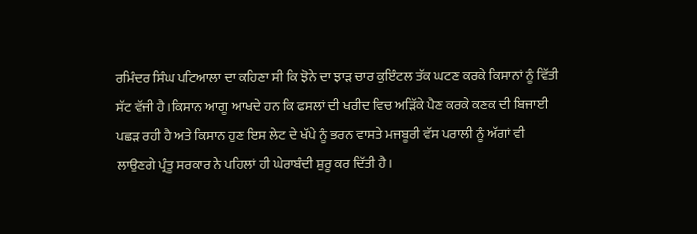ਰਮਿੰਦਰ ਸਿੰਘ ਪਟਿਆਲਾ ਦਾ ਕਹਿਣਾ ਸੀ ਕਿ ਝੋਨੇ ਦਾ ਝਾੜ ਚਾਰ ਕੁਇੰਟਲ ਤੱਕ ਘਟਣ ਕਰਕੇ ਕਿਸਾਨਾਂ ਨੂੰ ਵਿੱਤੀ ਸੱਟ ਵੱਜੀ ਹੈ।ਕਿਸਾਨ ਆਗੂ ਆਖਦੇ ਹਨ ਕਿ ਫਸਲਾਂ ਦੀ ਖਰੀਦ ਵਿਚ ਅੜਿੱਕੇ ਪੈਣ ਕਰਕੇ ਕਣਕ ਦੀ ਬਿਜਾਈ ਪਛੜ ਰਹੀ ਹੈ ਅਤੇ ਕਿਸਾਨ ਹੁਣ ਇਸ ਲੇਟ ਦੇ ਖੱਪੇ ਨੂੰ ਭਰਨ ਵਾਸਤੇ ਮਜਬੂਰੀ ਵੱਸ ਪਰਾਲੀ ਨੂੰ ਅੱਗਾਂ ਵੀ ਲਾਉਣਗੇ ਪ੍ਰੰਤੂ ਸਰਕਾਰ ਨੇ ਪਹਿਲਾਂ ਹੀ ਘੇਰਾਬੰਦੀ ਸ਼ੁਰੂ ਕਰ ਦਿੱਤੀ ਹੈ।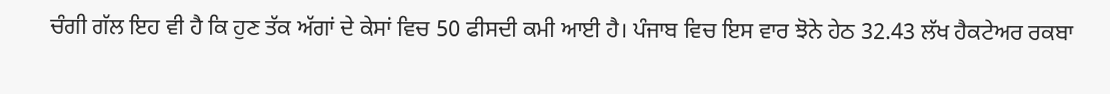ਚੰਗੀ ਗੱਲ ਇਹ ਵੀ ਹੈ ਕਿ ਹੁਣ ਤੱਕ ਅੱਗਾਂ ਦੇ ਕੇਸਾਂ ਵਿਚ 50 ਫੀਸਦੀ ਕਮੀ ਆਈ ਹੈ। ਪੰਜਾਬ ਵਿਚ ਇਸ ਵਾਰ ਝੋਨੇ ਹੇਠ 32.43 ਲੱਖ ਹੈਕਟੇਅਰ ਰਕਬਾ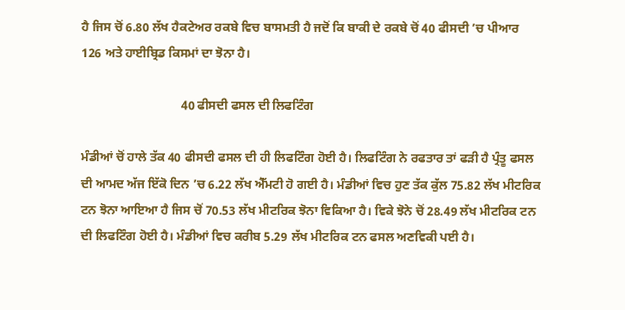ਹੈ ਜਿਸ ਚੋਂ 6.80 ਲੱਖ ਹੈਕਟੇਅਰ ਰਕਬੇ ਵਿਚ ਬਾਸਮਤੀ ਹੈ ਜਦੋਂ ਕਿ ਬਾਕੀ ਦੇ ਰਕਬੇ ਚੋਂ 40 ਫੀਸਦੀ ’ਚ ਪੀਆਰ 126 ਅਤੇ ਹਾਈਬ੍ਰਿਡ ਕਿਸਮਾਂ ਦਾ ਝੋਨਾ ਹੈ।

                                40 ਫੀਸਦੀ ਫਸਲ ਦੀ ਲਿਫਟਿੰਗ

ਮੰਡੀਆਂ ਚੋਂ ਹਾਲੇ ਤੱਕ 40 ਫੀਸਦੀ ਫਸਲ ਦੀ ਹੀ ਲਿਫਟਿੰਗ ਹੋਈ ਹੈ। ਲਿਫਟਿੰਗ ਨੇ ਰਫਤਾਰ ਤਾਂ ਫੜੀ ਹੈ ਪ੍ਰੰਤੂ ਫਸਲ ਦੀ ਆਮਦ ਅੱਜ ਇੱਕੋ ਦਿਨ ’ਚ 6.22 ਲੱਖ ਐੱਮਟੀ ਹੋ ਗਈ ਹੈ। ਮੰਡੀਆਂ ਵਿਚ ਹੁਣ ਤੱਕ ਕੁੱਲ 75.82 ਲੱਖ ਮੀਟਰਿਕ ਟਨ ਝੋਨਾ ਆਇਆ ਹੈ ਜਿਸ ਚੋਂ 70.53 ਲੱਖ ਮੀਟਰਿਕ ਝੋਨਾ ਵਿਕਿਆ ਹੈ। ਵਿਕੇ ਝੋਨੇ ਚੋਂ 28.49 ਲੱਖ ਮੀਟਰਿਕ ਟਨ ਦੀ ਲਿਫਟਿੰਗ ਹੋਈ ਹੈ। ਮੰਡੀਆਂ ਵਿਚ ਕਰੀਬ 5.29 ਲੱਖ ਮੀਟਰਿਕ ਟਨ ਫਸਲ ਅਣਵਿਕੀ ਪਈ ਹੈ।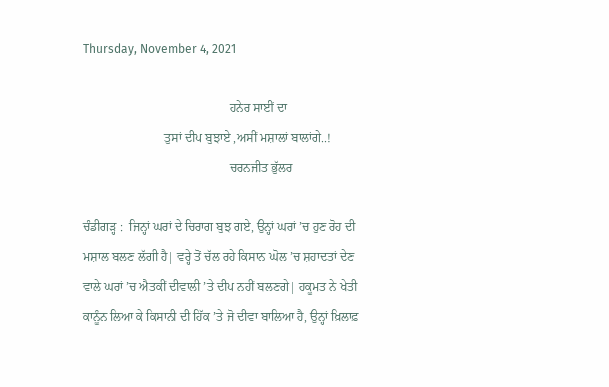Thursday, November 4, 2021

                                               ਹਨੇਰ ਸਾਈਂ ਦਾ
                          ਤੁਸਾਂ ਦੀਪ ਬੁਝਾਏ ,ਅਸੀਂ ਮਸ਼ਾਲਾਂ ਬਾਲਾਂਗੇ..!
                                               ਚਰਨਜੀਤ ਭੁੱਲਰ

ਚੰਡੀਗੜ੍ਹ :  ਜਿਨ੍ਹਾਂ ਘਰਾਂ ਦੇ ਚਿਰਾਗ ਬੁਝ ਗਏ, ਉਨ੍ਹਾਂ ਘਰਾਂ ’ਚ ਹੁਣ ਰੋਹ ਦੀ ਮਸ਼ਾਲ ਬਲਣ ਲੱਗੀ ਹੈ| ਵਰ੍ਹੇ ਤੋਂ ਚੱਲ ਰਹੇ ਕਿਸਾਨ ਘੋਲ ’ਚ ਸ਼ਹਾਦਤਾਂ ਦੇਣ ਵਾਲੇ ਘਰਾਂ ’ਚ ਐਤਕੀਂ ਦੀਵਾਲੀ ’ਤੇ ਦੀਪ ਨਹੀਂ ਬਲਣਗੇ| ਹਕੂਮਤ ਨੇ ਖੇਤੀ ਕਾਨੂੰਨ ਲਿਆ ਕੇ ਕਿਸਾਨੀ ਦੀ ਹਿੱਕ ’ਤੇ ਜੋ ਦੀਵਾ ਬਾਲਿਆ ਹੈ, ਉਨ੍ਹਾਂ ਖ਼ਿਲਾਫ਼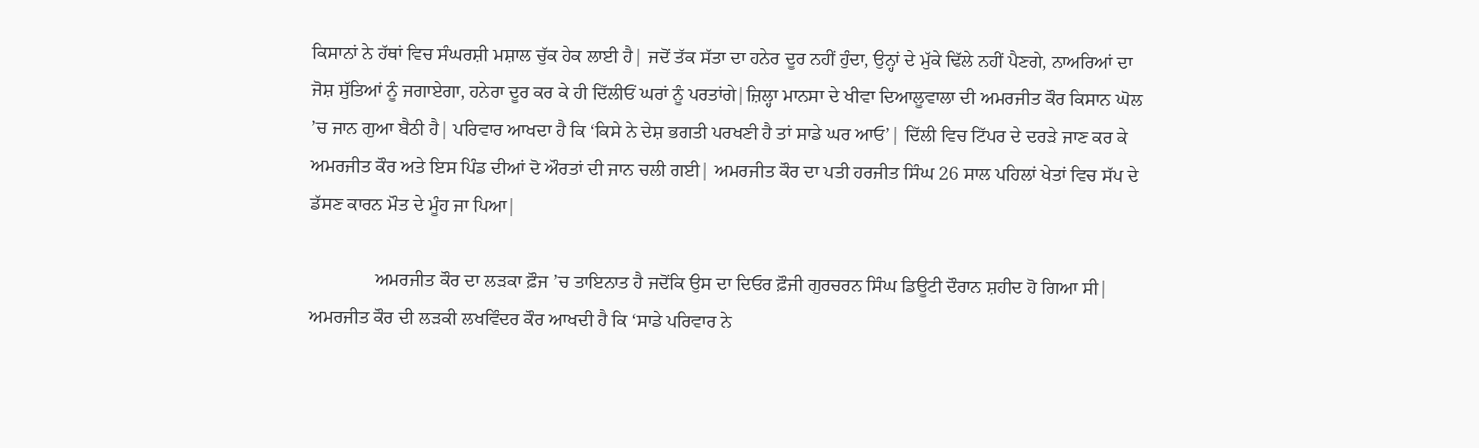ਕਿਸਾਨਾਂ ਨੇ ਹੱਥਾਂ ਵਿਚ ਸੰਘਰਸ਼ੀ ਮਸ਼ਾਲ ਚੁੱਕ ਹੇਕ ਲਾਈ ਹੈ| ਜਦੋਂ ਤੱਕ ਸੱਤਾ ਦਾ ਹਨੇਰ ਦੂਰ ਨਹੀਂ ਹੁੰਦਾ, ਉਨ੍ਹਾਂ ਦੇ ਮੁੱਕੇ ਢਿੱਲੇ ਨਹੀਂ ਪੈਣਗੇ, ਨਾਅਰਿਆਂ ਦਾ ਜੋਸ਼ ਸੁੱਤਿਆਂ ਨੂੰ ਜਗਾਏਗਾ, ਹਨੇਰਾ ਦੂਰ ਕਰ ਕੇ ਹੀ ਦਿੱਲੀਓਂ ਘਰਾਂ ਨੂੰ ਪਰਤਾਂਗੇ|ਜ਼ਿਲ੍ਹਾ ਮਾਨਸਾ ਦੇ ਖੀਵਾ ਦਿਆਲੂਵਾਲਾ ਦੀ ਅਮਰਜੀਤ ਕੌਰ ਕਿਸਾਨ ਘੋਲ ’ਚ ਜਾਨ ਗੁਆ ਬੈਠੀ ਹੈ| ਪਰਿਵਾਰ ਆਖਦਾ ਹੈ ਕਿ ‘ਕਿਸੇ ਨੇ ਦੇਸ਼ ਭਗਤੀ ਪਰਖਣੀ ਹੈ ਤਾਂ ਸਾਡੇ ਘਰ ਆਓ’| ਦਿੱਲੀ ਵਿਚ ਟਿੱਪਰ ਦੇ ਦਰੜੇ ਜਾਣ ਕਰ ਕੇ ਅਮਰਜੀਤ ਕੌਰ ਅਤੇ ਇਸ ਪਿੰਡ ਦੀਆਂ ਦੋ ਔਰਤਾਂ ਦੀ ਜਾਨ ਚਲੀ ਗਈ| ਅਮਰਜੀਤ ਕੌਰ ਦਾ ਪਤੀ ਹਰਜੀਤ ਸਿੰਘ 26 ਸਾਲ ਪਹਿਲਾਂ ਖੇਤਾਂ ਵਿਚ ਸੱਪ ਦੇ ਡੱਸਣ ਕਾਰਨ ਮੌਤ ਦੇ ਮੂੰਹ ਜਾ ਪਿਆ|

              ਅਮਰਜੀਤ ਕੌਰ ਦਾ ਲੜਕਾ ਫ਼ੌਜ ’ਚ ਤਾਇਨਾਤ ਹੈ ਜਦੋਂਕਿ ਉਸ ਦਾ ਦਿਓਰ ਫ਼ੌਜੀ ਗੁਰਚਰਨ ਸਿੰਘ ਡਿਊਟੀ ਦੌਰਾਨ ਸ਼ਹੀਦ ਹੋ ਗਿਆ ਸੀ| ਅਮਰਜੀਤ ਕੌਰ ਦੀ ਲੜਕੀ ਲਖਵਿੰਦਰ ਕੌਰ ਆਖਦੀ ਹੈ ਕਿ ‘ਸਾਡੇ ਪਰਿਵਾਰ ਨੇ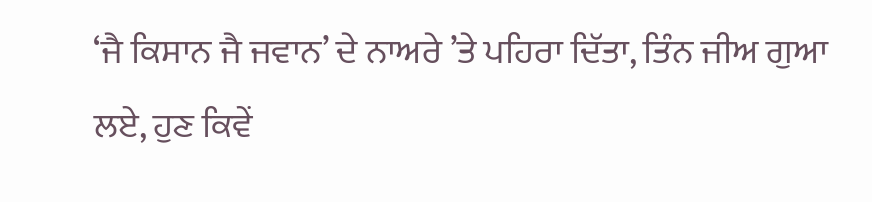‘ਜੈ ਕਿਸਾਨ ਜੈ ਜਵਾਨ’ ਦੇ ਨਾਅਰੇ ’ਤੇ ਪਹਿਰਾ ਦਿੱਤਾ, ਤਿੰਨ ਜੀਅ ਗੁਆ ਲਏ, ਹੁਣ ਕਿਵੇਂ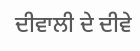ਦੀਵਾਲੀ ਦੇ ਦੀਵੇ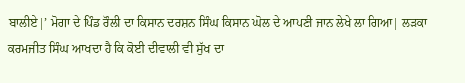ਬਾਲੀਏ|’ ਮੋਗਾ ਦੇ ਪਿੰਡ ਰੌਲੀ ਦਾ ਕਿਸਾਨ ਦਰਸ਼ਨ ਸਿੰਘ ਕਿਸਾਨ ਘੋਲ ਦੇ ਆਪਣੀ ਜਾਨ ਲੇਖੇ ਲਾ ਗਿਆ| ਲੜਕਾ ਕਰਮਜੀਤ ਸਿੰਘ ਆਖਦਾ ਹੈ ਕਿ ਕੋਈ ਦੀਵਾਲੀ ਵੀ ਸੁੱਖ ਦਾ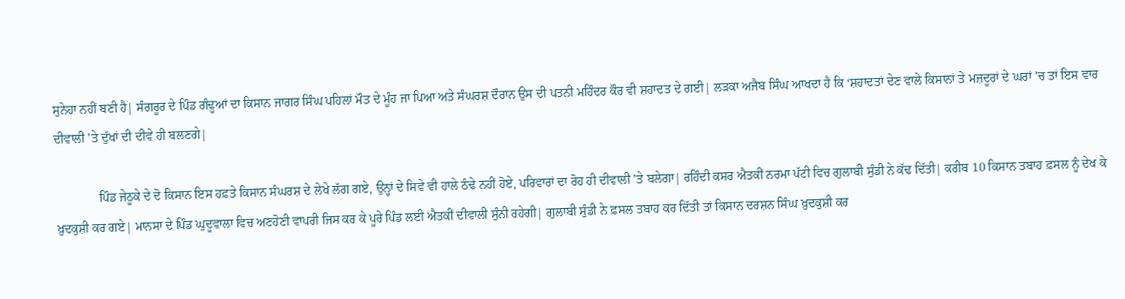ਸੁਨੇਹਾ ਨਹੀਂ ਬਣੀ ਹੈ| ਸੰਗਰੂਰ ਦੇ ਪਿੰਡ ਗੰਢੂਆਂ ਦਾ ਕਿਸਾਨ ਜਾਗਰ ਸਿੰਘ ਪਹਿਲਾਂ ਮੌਤ ਦੇ ਮੂੰਹ ਜਾ ਪਿਆ ਅਤੇ ਸੰਘਰਸ਼ ਦੌਰਾਨ ਉਸ ਦੀ ਪਤਨੀ ਮਹਿੰਦਰ ਕੌਰ ਵੀ ਸ਼ਹਾਦਤ ਦੇ ਗਈ| ਲੜਕਾ ਅਜੈਬ ਸਿੰਘ ਆਖਦਾ ਹੈ ਕਿ ‘ਸ਼ਹਾਦਤਾਂ ਦੇਣ ਵਾਲੇ ਕਿਸਾਨਾਂ ਤੇ ਮਜ਼ਦੂਰਾਂ ਦੇ ਘਰਾਂ ’ਚ ਤਾਂ ਇਸ ਵਾਰ ਦੀਵਾਲੀ ’ਤੇ ਦੁੱਖਾਂ ਦੀ ਦੀਵੇ ਹੀ ਬਲਣਗੇ|

              ਪਿੰਡ ਜੇਠੂਕੇ ਦੇ ਦੋ ਕਿਸਾਨ ਇਸ ਹਫ਼ਤੇ ਕਿਸਾਨ ਸੰਘਰਸ਼ ਦੇ ਲੇਖੇ ਲੱਗ ਗਏ, ਉਨ੍ਹਾਂ ਦੇ ਸਿਵੇ ਵੀ ਹਾਲੇ ਠੰਢੇ ਨਹੀਂ ਹੋਏ, ਪਰਿਵਾਰਾਂ ਦਾ ਰੋਹ ਹੀ ਦੀਵਾਲੀ ’ਤੇ ਬਲੇਗਾ| ਰਹਿੰਦੀ ਕਸਰ ਐਤਕੀਂ ਨਰਮਾ ਪੱਟੀ ਵਿਚ ਗੁਲਾਬੀ ਸੁੰਡੀ ਨੇ ਕੱਢ ਦਿੱਤੀ| ਕਰੀਬ 10 ਕਿਸਾਨ ਤਬਾਹ ਫ਼ਸਲ ਨੂੰ ਦੇਖ ਕੇ ਖ਼ੁਦਕੁਸ਼ੀ ਕਰ ਗਏ| ਮਾਨਸਾ ਦੇ ਪਿੰਡ ਘੁਦੂਵਾਲਾ ਵਿਚ ਅਣਹੋਣੀ ਵਾਪਰੀ ਜਿਸ ਕਰ ਕੇ ਪੂਰੇ ਪਿੰਡ ਲਈ ਐਤਕੀਂ ਦੀਵਾਲੀ ਸੁੰਨੀ ਰਹੇਗੀ| ਗੁਲਾਬੀ ਸੁੰਡੀ ਨੇ ਫ਼ਸਲ ਤਬਾਹ ਕਰ ਦਿੱਤੀ ਤਾਂ ਕਿਸਾਨ ਦਰਸ਼ਨ ਸਿੰਘ ਖ਼ੁਦਕੁਸ਼ੀ ਕਰ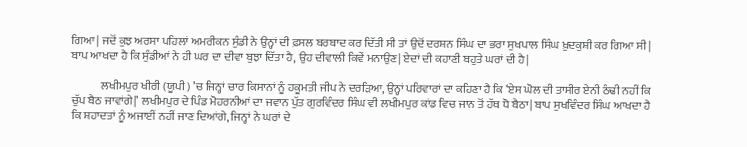ਗਿਆ| ਜਦੋਂ ਕੁਝ ਅਰਸਾ ਪਹਿਲਾਂ ਅਮਰੀਕਨ ਸੁੰਡੀ ਨੇ ਉਨ੍ਹਾਂ ਦੀ ਫ਼ਸਲ ਬਰਬਾਦ ਕਰ ਦਿੱਤੀ ਸੀ ਤਾਂ ਉਦੋਂ ਦਰਸ਼ਨ ਸਿੰਘ ਦਾ ਭਰਾ ਸੁਖਪਾਲ ਸਿੰਘ ਖ਼ੁਦਕੁਸ਼ੀ ਕਰ ਗਿਆ ਸੀ| ਬਾਪ ਆਖਦਾ ਹੈ ਕਿ ਸੁੰਡੀਆਂ ਨੇ ਹੀ ਘਰ ਦਾ ਦੀਵਾ ਬੁਝਾ ਦਿੱਤਾ ਹੈ, ਉਹ ਦੀਵਾਲੀ ਕਿਵੇਂ ਮਨਾਉਣ| ਏਦਾਂ ਦੀ ਕਹਾਣੀ ਬਹੁਤੇ ਘਰਾਂ ਦੀ ਹੈ|

             ਲਖੀਮਪੁਰ ਖੀਰੀ (ਯੂਪੀ) ’ਚ ਜਿਨ੍ਹਾਂ ਚਾਰ ਕਿਸਾਨਾਂ ਨੂੰ ਹਕੂਮਤੀ ਜੀਪ ਨੇ ਦਰੜਿਆ, ਉਨ੍ਹਾਂ ਪਰਿਵਾਰਾਂ ਦਾ ਕਹਿਣਾ ਹੈ ਕਿ ‘ਏਸ ਘੋਲ ਦੀ ਤਾਸੀਰ ਏਨੀ ਠੰਢੀ ਨਹੀਂ ਕਿ ਚੁੱਪ ਬੈਠ ਜਾਵਾਂਗੇ|’ ਲਖੀਮਪੁਰ ਦੇ ਪਿੰਡ ਮੋਹਰਨੀਆਂ ਦਾ ਜਵਾਨ ਪੁੱਤ ਗੁਰਵਿੰਦਰ ਸਿੰਘ ਵੀ ਲਖੀਮਪੁਰ ਕਾਂਡ ਵਿਚ ਜਾਨ ਤੋਂ ਹੱਥ ਧੋ ਬੈਠਾ| ਬਾਪ ਸੁਖਵਿੰਦਰ ਸਿੰਘ ਆਖਦਾ ਹੈ ਕਿ ਸ਼ਹਾਦਤਾਂ ਨੂੰ ਅਜਾਈਂ ਨਹੀਂ ਜਾਣ ਦਿਆਂਗੇ, ਜਿਨ੍ਹਾਂ ਨੇ ਘਰਾਂ ਦੇ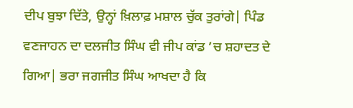ਦੀਪ ਬੁਝਾ ਦਿੱਤੇ, ਉਨ੍ਹਾਂ ਖ਼ਿਲਾਫ਼ ਮਸ਼ਾਲ ਚੁੱਕ ਤੁਰਾਂਗੇ| ਪਿੰਡ ਵਣਜਾਹਨ ਦਾ ਦਲਜੀਤ ਸਿੰਘ ਵੀ ਜੀਪ ਕਾਂਡ ’ਚ ਸ਼ਹਾਦਤ ਦੇ ਗਿਆ| ਭਰਾ ਜਗਜੀਤ ਸਿੰਘ ਆਖਦਾ ਹੈ ਕਿ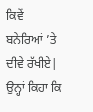ਕਿਵੇਂ ਬਨੇਰਿਆਂ ’ਤੇ ਦੀਵੇ ਰੱਖੀਏ| ਉਨ੍ਹਾਂ ਕਿਹਾ ਕਿ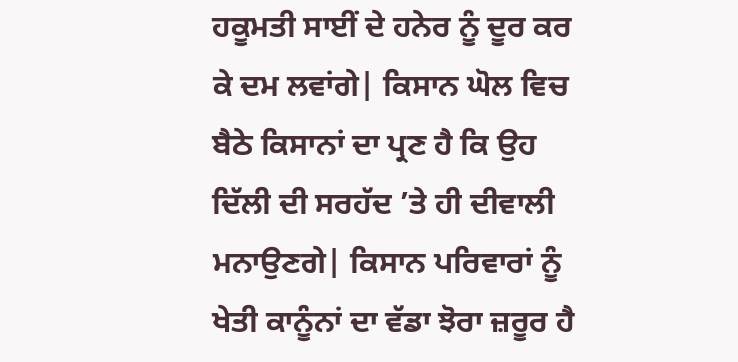ਹਕੂਮਤੀ ਸਾਈਂ ਦੇ ਹਨੇਰ ਨੂੰ ਦੂਰ ਕਰ ਕੇ ਦਮ ਲਵਾਂਗੇ| ਕਿਸਾਨ ਘੋਲ ਵਿਚ ਬੈਠੇ ਕਿਸਾਨਾਂ ਦਾ ਪ੍ਰਣ ਹੈ ਕਿ ਉਹ ਦਿੱਲੀ ਦੀ ਸਰਹੱਦ ’ਤੇ ਹੀ ਦੀਵਾਲੀ ਮਨਾਉਣਗੇ| ਕਿਸਾਨ ਪਰਿਵਾਰਾਂ ਨੂੰ ਖੇਤੀ ਕਾਨੂੰਨਾਂ ਦਾ ਵੱਡਾ ਝੋਰਾ ਜ਼ਰੂਰ ਹੈ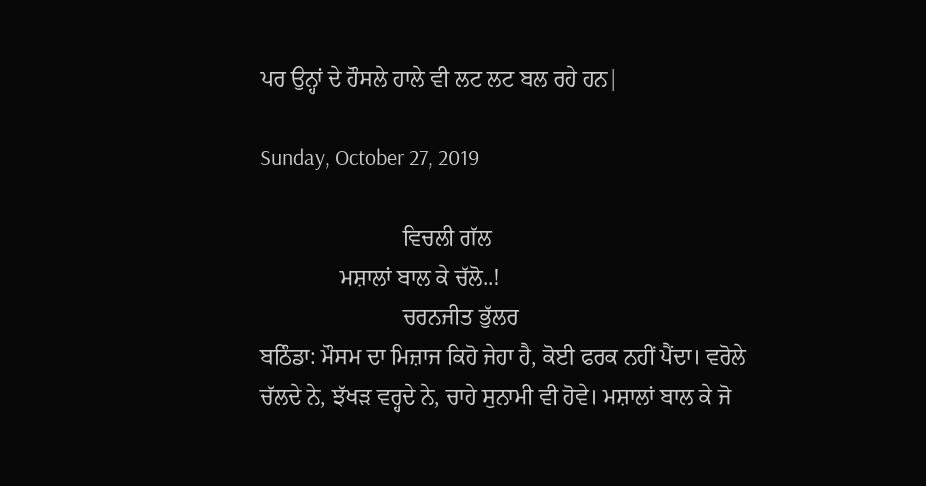ਪਰ ਉਨ੍ਹਾਂ ਦੇ ਹੌਸਲੇ ਹਾਲੇ ਵੀ ਲਟ ਲਟ ਬਲ ਰਹੇ ਹਨ|

Sunday, October 27, 2019

                         ਵਿਚਲੀ ਗੱਲ
              ਮਸ਼ਾਲਾਂ ਬਾਲ ਕੇ ਚੱਲੋ..!
                         ਚਰਨਜੀਤ ਭੁੱਲਰ
ਬਠਿੰਡਾ: ਮੌਸਮ ਦਾ ਮਿਜ਼ਾਜ ਕਿਹੋ ਜੇਹਾ ਹੈ, ਕੋਈ ਫਰਕ ਨਹੀਂ ਪੈਂਦਾ। ਵਰੋਲੇ ਚੱਲਦੇ ਨੇ, ਝੱਖੜ ਵਰ੍ਹਦੇ ਨੇ, ਚਾਹੇ ਸੁਨਾਮੀ ਵੀ ਹੋਵੇ। ਮਸ਼ਾਲਾਂ ਬਾਲ ਕੇ ਜੋ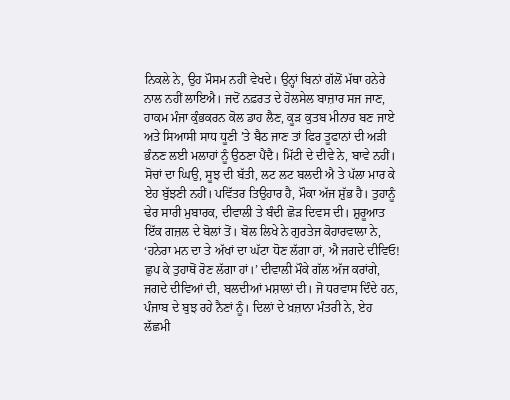ਨਿਕਲੇ ਨੇ, ਉਹ ਮੌਸਮ ਨਹੀਂ ਵੇਖਦੇ। ਉਨ੍ਹਾਂ ਬਿਨਾਂ ਗੱਲੋਂ ਮੱਥਾ ਹਨੇਰੇ ਨਾਲ ਨਹੀਂ ਲਾਇਐ। ਜਦੋਂ ਨਫ਼ਰਤ ਦੇ ਹੋਲਸੇਲ ਬਾਜ਼ਾਰ ਸਜ ਜਾਣ, ਹਾਕਮ ਮੰਜਾ ਕੁੰਭਕਰਨ ਕੋਲ ਡਾਹ ਲੈਣ, ਕੂੜ ਕੁਤਬ ਮੀਨਾਰ ਬਣ ਜਾਏ ਅਤੇ ਸਿਆਸੀ ਸਾਧ ਧੂਣੀ ’ਤੇ ਬੈਠ ਜਾਣ ਤਾਂ ਫਿਰ ਤੂਫਾਨਾਂ ਦੀ ਅੜੀ ਭੰਨਣ ਲਈ ਮਲਾਹਾਂ ਨੂੰ ਉਠਣਾ ਪੈਂਦੈ। ਮਿੱਟੀ ਦੇ ਦੀਵੇ ਨੇ, ਬਾਵੇ ਨਹੀਂ। ਸੋਚਾਂ ਦਾ ਘਿਉ, ਸੂਝ ਦੀ ਬੱਤੀ, ਲਟ ਲਟ ਬਲਦੀ ਐ ਤੇ ਪੱਲਾ ਮਾਰ ਕੇ ਏਹ ਬੁੱਝਣੀ ਨਹੀਂ। ਪਵਿੱਤਰ ਤਿਉਹਾਰ ਹੈ, ਮੌਕਾ ਅੱਜ ਸ਼ੁੱਭ ਹੈ। ਤੁਹਾਨੂੰ ਢੇਰ ਸਾਰੀ ਮੁਬਾਰਕ, ਦੀਵਾਲੀ ਤੇ ਬੰਦੀ ਛੋੜ ਦਿਵਸ ਦੀ। ਸ਼ੁਰੂਆਤ ਇੱਕ ਗਜ਼ਲ ਦੇ ਬੋਲਾਂ ਤੋਂ। ਬੋਲ ਲਿਖੇ ਨੇ ਗੁਰਤੇਜ ਕੋਹਾਰਵਾਲਾ ਨੇ, ‘ਹਨੇਰਾ ਮਨ ਦਾ ਤੇ ਅੱਖਾਂ ਦਾ ਘੱਟਾ ਧੋਣ ਲੱਗਾ ਹਾਂ, ਐ ਜਗਦੇ ਦੀਵਿਓ! ਛੁਪ ਕੇ ਤੁਹਾਥੋਂ ਰੋਣ ਲੱਗਾ ਹਾਂ।’ ਦੀਵਾਲੀ ਮੌਕੇ ਗੱਲ ਅੱਜ ਕਰਾਂਗੇ, ਜਗਦੇ ਦੀਵਿਆਂ ਦੀ, ਬਲਦੀਆਂ ਮਸ਼ਾਲਾਂ ਦੀ। ਜੋ ਧਰਵਾਸ ਦਿੰਦੇ ਹਨ, ਪੰਜਾਬ ਦੇ ਬੁਝ ਰਹੇ ਨੈਣਾਂ ਨੂੰ। ਦਿਲਾਂ ਦੇ ਖ਼ਜ਼ਾਨਾ ਮੰਤਰੀ ਨੇ, ਏਹ ਲੱਛਮੀ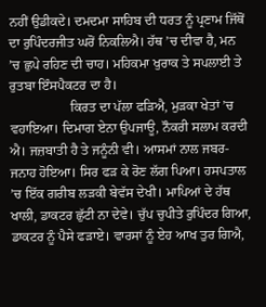ਨਹੀਂ ਉਡੀਕਦੇ। ਦਮਦਮਾ ਸਾਹਿਬ ਦੀ ਧਰਤ ਨੂੰ ਪ੍ਰਣਾਮ ਜਿੱਥੋਂ ਦਾ ਰੁਪਿੰਦਰਜੀਤ ਘਰੋਂ ਨਿਕਲਿਐ। ਹੱਥ ’ਚ ਦੀਵਾ ਹੈ, ਮਨ ’ਚ ਛੁਪੇ ਰਹਿਣ ਦੀ ਚਾਹ। ਮਹਿਕਮਾ ਖੁਰਾਕ ਤੇ ਸਪਲਾਈ ਤੇ ਰੁਤਬਾ ਇੰਸਪੈਕਟਰ ਦਾ ਹੈ।
                  ਕਿਰਤ ਦਾ ਪੱਲਾ ਫੜਿਐ, ਮੁੜਕਾ ਖੇਤਾਂ ’ਚ ਵਹਾਇਆ। ਦਿਮਾਗ ਏਨਾ ਉਪਜਾਊ, ਨੌਕਰੀ ਸਲਾਮ ਕਰਦੀ ਐ। ਜਜ਼ਬਾਤੀ ਹੈ ਤੇ ਜਨੂੰਨੀ ਵੀ। ਆਸਮਾਂ ਨਾਲ ਜਬਰ-ਜਨਾਹ ਹੋਇਆ। ਸਿਰ ਫੜ ਕੇ ਰੋਣ ਲੱਗ ਪਿਆ। ਹਸਪਤਾਲ ’ਚ ਇੱਕ ਗਰੀਬ ਲੜਕੀ ਬੇਵੱਸ ਦੇਖੀ। ਮਾਪਿਆਂ ਦੇ ਹੱਥ ਖਾਲੀ, ਡਾਕਟਰ ਛੁੱਟੀ ਨਾ ਦੇਵੇ। ਚੁੱਪ ਚੁਪੀਤੇ ਰੁਪਿੰਦਰ ਗਿਆ, ਡਾਕਟਰ ਨੂੰ ਪੈਸੇ ਫੜਾਏ। ਵਾਰਸਾਂ ਨੂੰ ਏਹ ਆਖ ਤੁਰ ਗਿਐ,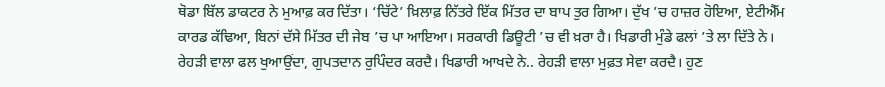ਥੋਡਾ ਬਿੱਲ ਡਾਕਟਰ ਨੇ ਮੁਆਫ਼ ਕਰ ਦਿੱਤਾ। ‘ਚਿੱਟੇ’ ਖ਼ਿਲਾਫ਼ ਨਿੱਤਰੇ ਇੱਕ ਮਿੱਤਰ ਦਾ ਬਾਪ ਤੁਰ ਗਿਆ। ਦੁੱਖ ’ਚ ਹਾਜ਼ਰ ਹੋਇਆ, ਏਟੀਐੱਮ ਕਾਰਡ ਕੱਢਿਆ, ਬਿਨਾਂ ਦੱਸੇ ਮਿੱਤਰ ਦੀ ਜੇਬ ’ਚ ਪਾ ਆਇਆ। ਸਰਕਾਰੀ ਡਿਊਟੀ ’ਚ ਵੀ ਖ਼ਰਾ ਹੈ। ਖਿਡਾਰੀ ਮੁੰਡੇ ਫਲਾਂ ’ਤੇ ਲਾ ਦਿੱਤੇ ਨੇ। ਰੇਹੜੀ ਵਾਲਾ ਫਲ ਖੁਆਉਂਦਾ, ਗੁਪਤਦਾਨ ਰੁਪਿੰਦਰ ਕਰਦੈ। ਖਿਡਾਰੀ ਆਖਦੇ ਨੇ.. ਰੇਹੜੀ ਵਾਲਾ ਮੁਫ਼ਤ ਸੇਵਾ ਕਰਦੈ। ਹੁਣ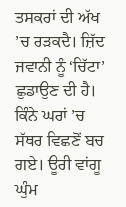ਤਸਕਰਾਂ ਦੀ ਅੱਖ ’ਚ ਰੜਕਦੈ। ਜ਼ਿੱਦ ਜਵਾਨੀ ਨੂੰ ‘ਚਿੱਟਾ’ ਛੁਡਾਉਣ ਦੀ ਹੈ। ਕਿੰਨੇ ਘਰਾਂ ’ਚ ਸੱਥਰ ਵਿਛਣੋਂ ਬਚ ਗਏ। ਊਰੀ ਵਾਂਗੂ ਘੁੰਮ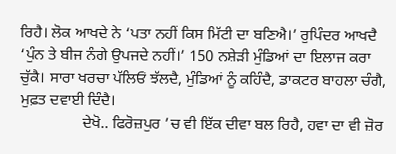ਰਿਹੈ। ਲੋਕ ਆਖਦੇ ਨੇ ‘ਪਤਾ ਨਹੀਂ ਕਿਸ ਮਿੱਟੀ ਦਾ ਬਣਿਐ।’ ਰੁਪਿੰਦਰ ਆਖਦੈ ‘ਪੁੰਨ ਤੇ ਬੀਜ ਨੰਗੇ ਉਪਜਦੇ ਨਹੀਂ।’ 150 ਨਸ਼ੇੜੀ ਮੁੰਡਿਆਂ ਦਾ ਇਲਾਜ ਕਰਾ ਚੁੱਕੈ। ਸਾਰਾ ਖਰਚਾ ਪੱਲਿਓਂ ਝੱਲਦੈ, ਮੁੰਡਿਆਂ ਨੂੰ ਕਹਿੰਦੈ, ਡਾਕਟਰ ਬਾਹਲਾ ਚੰਗੈ, ਮੁਫ਼ਤ ਦਵਾਈ ਦਿੰਦੈ।
                ਦੇਖੋ.. ਫਿਰੋਜ਼ਪੁਰ ’ਚ ਵੀ ਇੱਕ ਦੀਵਾ ਬਲ ਰਿਹੈ, ਹਵਾ ਦਾ ਵੀ ਜ਼ੋਰ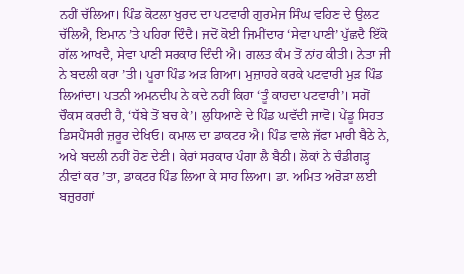ਨਹੀਂ ਚੱਲਿਆ। ਪਿੰਡ ਕੋਟਲਾ ਖੁਰਦ ਦਾ ਪਟਵਾਰੀ ਗੁਰਮੇਜ ਸਿੰਘ ਵਹਿਣ ਦੇ ਉਲਟ ਚੱਲਿਐ, ਇਮਾਨ ’ਤੇ ਪਹਿਰਾ ਦਿੰਦੈ। ਜਦੋਂ ਕੋਈ ਜਿਮੀਂਦਾਰ ‘ਸੇਵਾ ਪਾਣੀ’ ਪੁੱਛਦੈ ਇੱਕੋ ਗੱਲ ਆਖਦੈ, ਸੇਵਾ ਪਾਣੀ ਸਰਕਾਰ ਦਿੰਦੀ ਐ। ਗਲਤ ਕੰਮ ਤੋਂ ਨਾਂਹ ਕੀਤੀ। ਨੇਤਾ ਜੀ ਨੇ ਬਦਲੀ ਕਰਾ ’ਤੀ। ਪੂਰਾ ਪਿੰਡ ਅੜ ਗਿਆ। ਮੁਜ਼ਾਹਰੇ ਕਰਕੇ ਪਟਵਾਰੀ ਮੁੜ ਪਿੰਡ ਲਿਆਂਦਾ। ਪਤਨੀ ਅਮਨਦੀਪ ਨੇ ਕਦੇ ਨਹੀਂ ਕਿਹਾ ‘ਤੂੰ ਕਾਹਦਾ ਪਟਵਾਰੀ’। ਸਗੋਂ ਚੌਕਸ ਕਰਦੀ ਹੈ, ‘ਧੱਬੇ ਤੋਂ ਬਚ ਕੇ’। ਲੁਧਿਆਣੇ ਦੇ ਪਿੰਡ ਘਵੱਦੀ ਜਾਵੋ। ਪੇਂਡੂ ਸਿਹਤ ਡਿਸਪੈਂਸਰੀ ਜ਼ਰੂਰ ਦੇਖਿਓ। ਕਮਾਲ ਦਾ ਡਾਕਟਰ ਐ। ਪਿੰਡ ਵਾਲੇ ਜੱਫਾ ਮਾਰੀ ਬੈਠੇ ਨੇ, ਅਖੇ ਬਦਲੀ ਨਹੀਂ ਹੋਣ ਦੇਣੀ। ਕੇਰਾਂ ਸਰਕਾਰ ਪੰਗਾ ਲੈ ਬੈਠੀ। ਲੋਕਾਂ ਨੇ ਚੰਡੀਗੜ੍ਹ ਨੀਵਾਂ ਕਰ ’ਤਾ, ਡਾਕਟਰ ਪਿੰਡ ਲਿਆ ਕੇ ਸਾਹ ਲਿਆ। ਡਾ. ਅਮਿਤ ਅਰੋੜਾ ਲਈ ਬਜ਼ੁਰਗਾਂ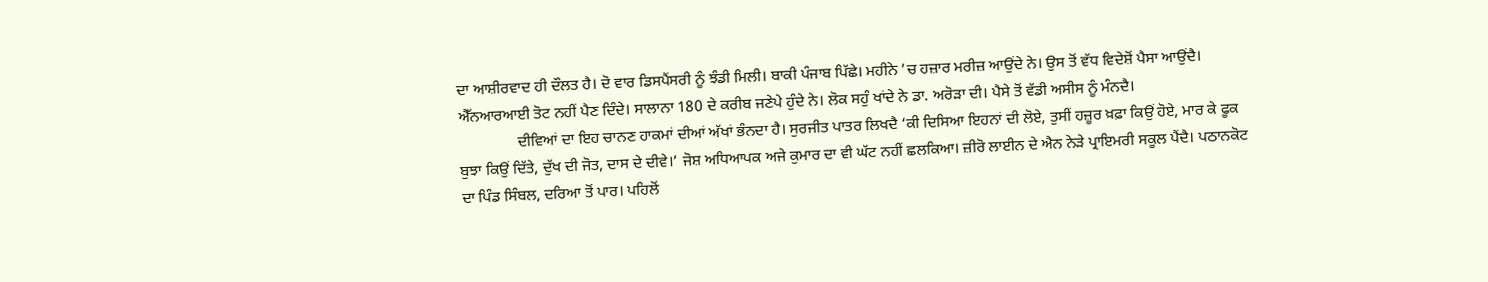ਦਾ ਆਸ਼ੀਰਵਾਦ ਹੀ ਦੌਲਤ ਹੈ। ਦੋ ਵਾਰ ਡਿਸਪੈਂਸਰੀ ਨੂੰ ਝੰਡੀ ਮਿਲੀ। ਬਾਕੀ ਪੰਜਾਬ ਪਿੱਛੇ। ਮਹੀਨੇ ’ਚ ਹਜ਼ਾਰ ਮਰੀਜ਼ ਆਉਂਦੇ ਨੇ। ਉਸ ਤੋਂ ਵੱਧ ਵਿਦੇਸ਼ੋਂ ਪੈਸਾ ਆਉਂਦੈ। ਐੱਨਆਰਆਈ ਤੋਟ ਨਹੀਂ ਪੈਣ ਦਿੰਦੇ। ਸਾਲਾਨਾ 180 ਦੇ ਕਰੀਬ ਜਣੇਪੇ ਹੁੰਦੇ ਨੇ। ਲੋਕ ਸਹੁੰ ਖਾਂਦੇ ਨੇ ਡਾ. ਅਰੋੜਾ ਦੀ। ਪੈਸੇ ਤੋਂ ਵੱਡੀ ਅਸੀਸ ਨੂੰ ਮੰਨਦੈ।
               ਦੀਵਿਆਂ ਦਾ ਇਹ ਚਾਨਣ ਹਾਕਮਾਂ ਦੀਆਂ ਅੱਖਾਂ ਭੰਨਦਾ ਹੈ। ਸੁਰਜੀਤ ਪਾਤਰ ਲਿਖਦੈ ‘ਕੀ ਦਿਸਿਆ ਇਹਨਾਂ ਦੀ ਲੋਏ, ਤੁਸੀਂ ਹਜ਼ੂਰ ਖ਼ਫ਼ਾ ਕਿਉਂ ਹੋਏ, ਮਾਰ ਕੇ ਫੂਕ ਬੁਝਾ ਕਿਉਂ ਦਿੱਤੇ, ਦੁੱਖ ਦੀ ਜੋਤ, ਦਾਸ ਦੇ ਦੀਵੇ।’ ਜੋਸ਼ ਅਧਿਆਪਕ ਅਜੇ ਕੁਮਾਰ ਦਾ ਵੀ ਘੱਟ ਨਹੀਂ ਛਲਕਿਆ। ਜ਼ੀਰੋ ਲਾਈਨ ਦੇ ਐਨ ਨੇੜੇ ਪ੍ਰਾਇਮਰੀ ਸਕੂਲ ਪੈਂਦੈ। ਪਠਾਨਕੋਟ ਦਾ ਪਿੰਡ ਸਿੰਬਲ, ਦਰਿਆ ਤੋਂ ਪਾਰ। ਪਹਿਲੋਂ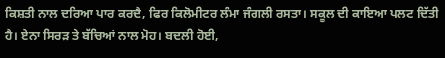ਕਿਸ਼ਤੀ ਨਾਲ ਦਰਿਆ ਪਾਰ ਕਰਦੈ, ਫਿਰ ਕਿਲੋਮੀਟਰ ਲੰਮਾ ਜੰਗਲੀ ਰਸਤਾ। ਸਕੂਲ ਦੀ ਕਾਇਆ ਪਲਟ ਦਿੱਤੀ ਹੈ। ਏਨਾ ਸਿਰੜ ਤੇ ਬੱਚਿਆਂ ਨਾਲ ਮੋਹ। ਬਦਲੀ ਹੋਈ,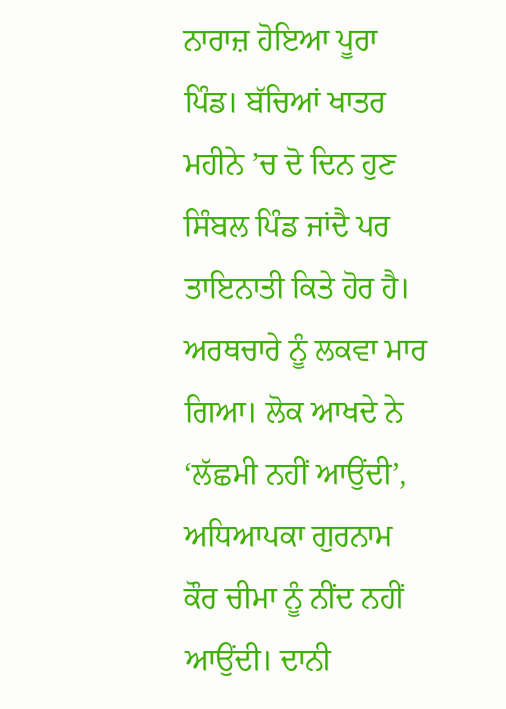ਨਾਰਾਜ਼ ਹੋਇਆ ਪੂਰਾ ਪਿੰਡ। ਬੱਚਿਆਂ ਖਾਤਰ ਮਹੀਨੇ ’ਚ ਦੋ ਦਿਨ ਹੁਣ ਸਿੰਬਲ ਪਿੰਡ ਜਾਂਦੈ ਪਰ ਤਾਇਨਾਤੀ ਕਿਤੇ ਹੋਰ ਹੈ। ਅਰਥਚਾਰੇ ਨੂੰ ਲਕਵਾ ਮਾਰ ਗਿਆ। ਲੋਕ ਆਖਦੇ ਨੇ ‘ਲੱਛਮੀ ਨਹੀਂ ਆਉਂਦੀ’, ਅਧਿਆਪਕਾ ਗੁਰਨਾਮ ਕੌਰ ਚੀਮਾ ਨੂੰ ਨੀਂਦ ਨਹੀਂ ਆਉਂਦੀ। ਦਾਨੀ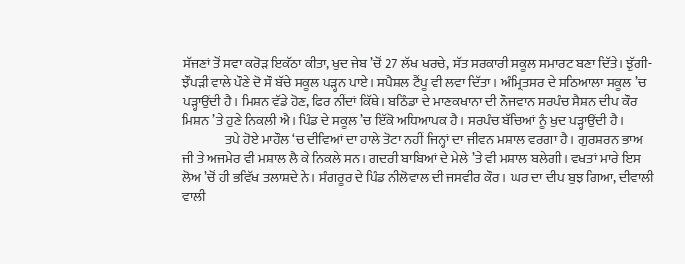ਸੱਜਣਾਂ ਤੋਂ ਸਵਾ ਕਰੋੜ ਇਕੱਠਾ ਕੀਤਾ, ਖੁਦ ਜੇਬ ’ਚੋਂ 27 ਲੱਖ ਖਰਚੇ, ਸੱਤ ਸਰਕਾਰੀ ਸਕੂਲ ਸਮਾਰਟ ਬਣਾ ਦਿੱਤੇ। ਝੁੱਗੀ-ਝੌਂਪੜੀ ਵਾਲੇ ਪੌਣੇ ਦੋ ਸੌ ਬੱਚੇ ਸਕੂਲ ਪੜ੍ਹਨ ਪਾਏ। ਸਪੈਸ਼ਲ ਟੈਂਪੂ ਵੀ ਲਵਾ ਦਿੱਤਾ। ਅੰਮ੍ਰਿਤਸਰ ਦੇ ਸਠਿਆਲਾ ਸਕੂਲ ’ਚ ਪੜ੍ਹਾਉਂਦੀ ਹੈ। ਮਿਸ਼ਨ ਵੱਡੇ ਹੋਣ, ਫਿਰ ਨੀਂਦਾਂ ਕਿੱਥੇ। ਬਠਿੰਡਾ ਦੇ ਮਾਣਕਖਾਨਾ ਦੀ ਨੌਜਵਾਨ ਸਰਪੰਚ ਸੈਸ਼ਨ ਦੀਪ ਕੌਰ ਮਿਸ਼ਨ ’ਤੇ ਹੁਣੇ ਨਿਕਲੀ ਐ। ਪਿੰਡ ਦੇ ਸਕੂਲ ’ਚ ਇੱਕੋ ਅਧਿਆਪਕ ਹੈ। ਸਰਪੰਚ ਬੱਚਿਆਂ ਨੂੰ ਖੁਦ ਪੜ੍ਹਾਉਂਦੀ ਹੈ।
                ਤਪੇ ਹੋਏ ਮਾਹੌਲ ‘ਚ ਦੀਵਿਆਂ ਦਾ ਹਾਲੇ ਤੋਟਾ ਨਹੀਂ ਜਿਨ੍ਹਾਂ ਦਾ ਜੀਵਨ ਮਸ਼ਾਲ ਵਰਗਾ ਹੈ। ਗੁਰਸ਼ਰਨ ਭਾਅ ਜੀ ਤੇ ਅਜਮੇਰ ਵੀ ਮਸ਼ਾਲ ਲੈ ਕੇ ਨਿਕਲੇ ਸਨ। ਗਦਰੀ ਬਾਬਿਆਂ ਦੇ ਮੇਲੇ ’ਤੇ ਵੀ ਮਸ਼ਾਲ ਬਲੇਗੀ। ਵਖਤਾਂ ਮਾਰੇ ਇਸ ਲੋਅ ’ਚੋਂ ਹੀ ਭਵਿੱਖ ਤਲਾਸ਼ਦੇ ਨੇ। ਸੰਗਰੂਰ ਦੇ ਪਿੰਡ ਨੀਲੋਵਾਲ ਦੀ ਜਸਵੀਰ ਕੌਰ। ਘਰ ਦਾ ਦੀਪ ਬੁਝ ਗਿਆ, ਦੀਵਾਲੀ ਵਾਲੀ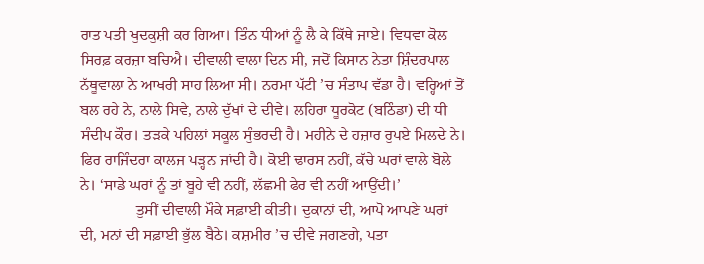ਰਾਤ ਪਤੀ ਖੁਦਕੁਸ਼ੀ ਕਰ ਗਿਆ। ਤਿੰਨ ਧੀਆਂ ਨੂੰ ਲੈ ਕੇ ਕਿੱਥੇ ਜਾਏ। ਵਿਧਵਾ ਕੋਲ ਸਿਰਫ਼ ਕਰਜ਼ਾ ਬਚਿਐ। ਦੀਵਾਲੀ ਵਾਲਾ ਦਿਨ ਸੀ, ਜਦੋਂ ਕਿਸਾਨ ਨੇਤਾ ਸ਼ਿੰਦਰਪਾਲ ਨੱਥੂਵਾਲਾ ਨੇ ਆਖਰੀ ਸਾਹ ਲਿਆ ਸੀ। ਨਰਮਾ ਪੱਟੀ ’ਚ ਸੰਤਾਪ ਵੱਡਾ ਹੈ। ਵਰ੍ਹਿਆਂ ਤੋਂ ਬਲ ਰਹੇ ਨੇ, ਨਾਲੇ ਸਿਵੇ, ਨਾਲੇ ਦੁੱਖਾਂ ਦੇ ਦੀਵੇ। ਲਹਿਰਾ ਧੂਰਕੋਟ (ਬਠਿੰਡਾ) ਦੀ ਧੀ ਸੰਦੀਪ ਕੌਰ। ਤੜਕੇ ਪਹਿਲਾਂ ਸਕੂਲ ਸੁੰਭਰਦੀ ਹੈ। ਮਹੀਨੇ ਦੇ ਹਜ਼ਾਰ ਰੁਪਏ ਮਿਲਦੇ ਨੇ। ਫਿਰ ਰਾਜਿੰਦਰਾ ਕਾਲਜ ਪੜ੍ਹਨ ਜਾਂਦੀ ਹੈ। ਕੋਈ ਢਾਰਸ ਨਹੀਂ, ਕੱਚੇ ਘਰਾਂ ਵਾਲੇ ਬੋਲੇ ਨੇ। ‘ਸਾਡੇ ਘਰਾਂ ਨੂੰ ਤਾਂ ਬੂਹੇ ਵੀ ਨਹੀਂ, ਲੱਛਮੀ ਫੇਰ ਵੀ ਨਹੀਂ ਆਉਂਦੀ।’
              ਤੁਸੀਂ ਦੀਵਾਲੀ ਮੌਕੇ ਸਫ਼ਾਈ ਕੀਤੀ। ਦੁਕਾਨਾਂ ਦੀ, ਆਪੋ ਆਪਣੇ ਘਰਾਂ ਦੀ, ਮਨਾਂ ਦੀ ਸਫ਼ਾਈ ਭੁੱਲ ਬੈਠੇ। ਕਸ਼ਮੀਰ ’ਚ ਦੀਵੇ ਜਗਣਗੇ, ਪਤਾ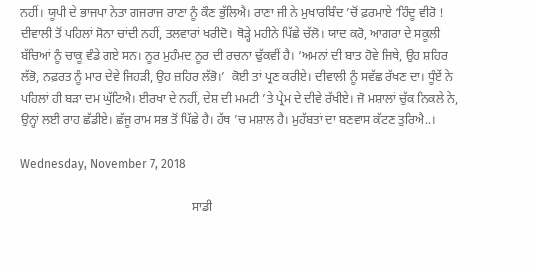ਨਹੀਂ। ਯੂਪੀ ਦੇ ਭਾਜਪਾ ਨੇਤਾ ਗਜਰਾਜ ਰਾਣਾ ਨੂੰ ਕੌਣ ਭੁੱਲਿਐ। ਰਾਣਾ ਜੀ ਨੇ ਮੁਖਾਰਬਿੰਦ ’ਚੋਂ ਫ਼ਰਮਾਏ ‘ਹਿੰਦੂ ਵੀਰੋ ! ਦੀਵਾਲੀ ਤੋਂ ਪਹਿਲਾਂ ਸੋਨਾ ਚਾਂਦੀ ਨਹੀਂ, ਤਲਵਾਰਾਂ ਖਰੀਦੋ। ਥੋੜ੍ਹੇ ਮਹੀਨੇ ਪਿੱਛੇ ਚੱਲੋ। ਯਾਦ ਕਰੋ, ਆਗਰਾ ਦੇ ਸਕੂਲੀ ਬੱਚਿਆਂ ਨੂੰ ਚਾਕੂ ਵੰਡੇ ਗਏ ਸਨ। ਨੂਰ ਮੁਹੰਮਦ ਨੂਰ ਦੀ ਰਚਨਾ ਢੁੱਕਵੀਂ ਹੈ। ‘ਅਮਨਾਂ ਦੀ ਬਾਤ ਹੋਵੇ ਜਿਥੇ, ਉਹ ਸ਼ਹਿਰ ਲੱਭੋ, ਨਫ਼ਰਤ ਨੂੰ ਮਾਰ ਦੇਵੇ ਜਿਹੜੀ, ਉਹ ਜ਼ਹਿਰ ਲੱਭੋ।’  ਕੋਈ ਤਾਂ ਪ੍ਰਣ ਕਰੀਏ। ਦੀਵਾਲੀ ਨੂੰ ਸਵੱਛ ਰੱਖਣ ਦਾ। ਧੂੰਏਂ ਨੇ ਪਹਿਲਾਂ ਹੀ ਬੜਾ ਦਮ ਘੁੱਟਿਐ। ਈਰਖਾ ਦੇ ਨਹੀਂ, ਦੇਸ਼ ਦੀ ਮਮਟੀ ’ਤੇ ਪ੍ਰੇਮ ਦੇ ਦੀਵੇ ਰੱਖੀਏ। ਜੋ ਮਸ਼ਾਲਾਂ ਚੁੱਕ ਨਿਕਲੇ ਨੇ, ਉਨ੍ਹਾਂ ਲਈ ਰਾਹ ਛੱਡੀਏ। ਛੱਜੂ ਰਾਮ ਸਭ ਤੋਂ ਪਿੱਛੇ ਹੈ। ਹੱਥ ’ਚ ਮਸ਼ਾਲ ਹੈ। ਮੁਹੱਬਤਾਂ ਦਾ ਬਣਵਾਸ ਕੱਟਣ ਤੁਰਿਐ..।

Wednesday, November 7, 2018

                                                       ਸਾਡੀ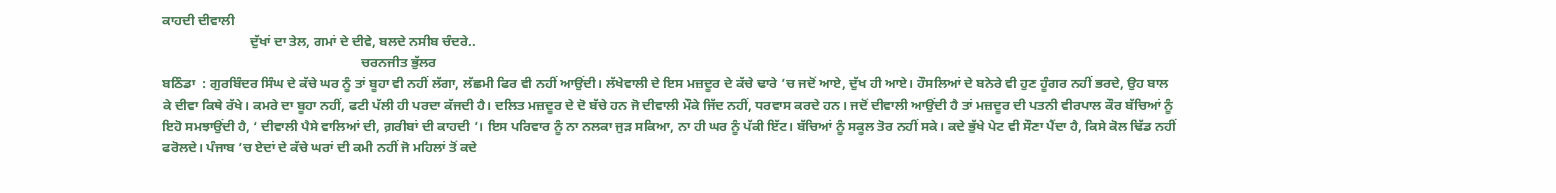ਕਾਹਦੀ ਦੀਵਾਲੀ
                          ਦੁੱਖਾਂ ਦਾ ਤੇਲ, ਗਮਾਂ ਦੇ ਦੀਵੇ, ਬਲਦੇ ਨਸੀਬ ਚੰਦਰੇ..
                                                           ਚਰਨਜੀਤ ਭੁੱਲਰ
ਬਠਿੰਡਾ  : ਗੁਰਬਿੰਦਰ ਸਿੰਘ ਦੇ ਕੱਚੇ ਘਰ ਨੂੰ ਤਾਂ ਬੂਹਾ ਵੀ ਨਹੀਂ ਲੱਗਾ, ਲੱਛਮੀ ਫਿਰ ਵੀ ਨਹੀਂ ਆਉਂਦੀ। ਲੱਖੇਵਾਲੀ ਦੇ ਇਸ ਮਜ਼ਦੂਰ ਦੇ ਕੱਚੇ ਢਾਰੇ ’ਚ ਜਦੋਂ ਆਏ, ਦੁੱਖ ਹੀ ਆਏ। ਹੌਸਲਿਆਂ ਦੇ ਬਨੇਰੇ ਵੀ ਹੁਣ ਹੂੰਗਰ ਨਹੀਂ ਭਰਦੇ, ਉਹ ਬਾਲ ਕੇ ਦੀਵਾ ਕਿਥੇ ਰੱਖੇ। ਕਮਰੇ ਦਾ ਬੂਹਾ ਨਹੀਂ, ਫਟੀ ਪੱਲੀ ਹੀ ਪਰਦਾ ਕੱਜਦੀ ਹੈ। ਦਲਿਤ ਮਜ਼ਦੂਰ ਦੇ ਦੋ ਬੱਚੇ ਹਨ ਜੋ ਦੀਵਾਲੀ ਮੌਕੇ ਜਿੱਦ ਨਹੀਂ, ਧਰਵਾਸ ਕਰਦੇ ਹਨ। ਜਦੋਂ ਦੀਵਾਲੀ ਆਉਂਦੀ ਹੈ ਤਾਂ ਮਜ਼ਦੂਰ ਦੀ ਪਤਨੀ ਵੀਰਪਾਲ ਕੌਰ ਬੱਚਿਆਂ ਨੂੰ ਇਹੋ ਸਮਝਾਉਂਦੀ ਹੈ, ‘ ਦੀਵਾਲੀ ਪੈਸੇ ਵਾਲਿਆਂ ਦੀ, ਗ਼ਰੀਬਾਂ ਦੀ ਕਾਹਦੀ ’। ਇਸ ਪਰਿਵਾਰ ਨੂੰ ਨਾ ਨਲਕਾ ਜੁੜ ਸਕਿਆ, ਨਾ ਹੀ ਘਰ ਨੂੰ ਪੱਕੀ ਇੱਟ। ਬੱਚਿਆਂ ਨੂੰ ਸਕੂਲ ਤੋਰ ਨਹੀਂ ਸਕੇ। ਕਦੇ ਭੁੱਖੇ ਪੇਟ ਵੀ ਸੌਣਾ ਪੈਂਦਾ ਹੈ, ਕਿਸੇ ਕੋਲ ਢਿੱਡ ਨਹੀਂ ਫਰੋਲਦੇ। ਪੰਜਾਬ ’ਚ ਏਦਾਂ ਦੇ ਕੱਚੇ ਘਰਾਂ ਦੀ ਕਮੀ ਨਹੀਂ ਜੋ ਮਹਿਲਾਂ ਤੋਂ ਕਦੇ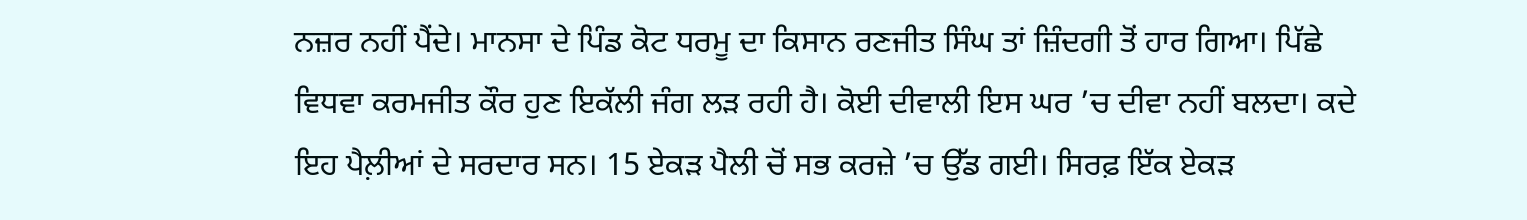ਨਜ਼ਰ ਨਹੀਂ ਪੈਂਦੇ। ਮਾਨਸਾ ਦੇ ਪਿੰਡ ਕੋਟ ਧਰਮੂ ਦਾ ਕਿਸਾਨ ਰਣਜੀਤ ਸਿੰਘ ਤਾਂ ਜ਼ਿੰਦਗੀ ਤੋਂ ਹਾਰ ਗਿਆ। ਪਿੱਛੇ ਵਿਧਵਾ ਕਰਮਜੀਤ ਕੌਰ ਹੁਣ ਇਕੱਲੀ ਜੰਗ ਲੜ ਰਹੀ ਹੈ। ਕੋਈ ਦੀਵਾਲੀ ਇਸ ਘਰ ’ਚ ਦੀਵਾ ਨਹੀਂ ਬਲਦਾ। ਕਦੇ ਇਹ ਪੈਲ਼ੀਆਂ ਦੇ ਸਰਦਾਰ ਸਨ। 15 ਏਕੜ ਪੈਲੀ ਚੋਂ ਸਭ ਕਰਜ਼ੇ ’ਚ ਉੱਡ ਗਈ। ਸਿਰਫ਼ ਇੱਕ ਏਕੜ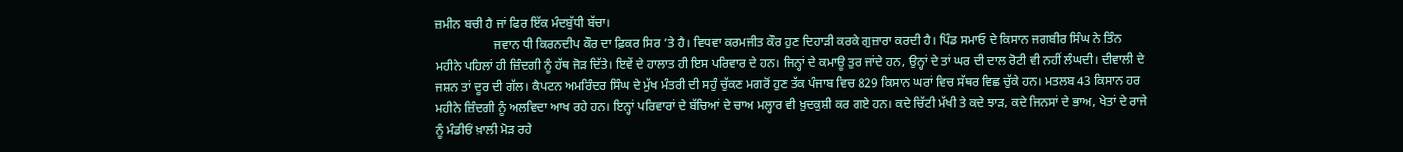ਜ਼ਮੀਨ ਬਚੀ ਹੈ ਜਾਂ ਫਿਰ ਇੱਕ ਮੰਦਬੁੱਧੀ ਬੱਚਾ।
                   ਜਵਾਨ ਧੀ ਕਿਰਨਦੀਪ ਕੌਰ ਦਾ ਫ਼ਿਕਰ ਸਿਰ ’ਤੇ ਹੈ। ਵਿਧਵਾ ਕਰਮਜੀਤ ਕੌਰ ਹੁਣ ਦਿਹਾੜੀ ਕਰਕੇ ਗੁਜ਼ਾਰਾ ਕਰਦੀ ਹੈ। ਪਿੰਡ ਸਮਾਓ ਦੇ ਕਿਸਾਨ ਜਗਬੀਰ ਸਿੰਘ ਨੇ ਤਿੰਨ ਮਹੀਨੇ ਪਹਿਲਾਂ ਹੀ ਜ਼ਿੰਦਗੀ ਨੂੰ ਹੱਥ ਜੋੜ ਦਿੱਤੇ। ਇਵੇਂ ਦੇ ਹਾਲਾਤ ਹੀ ਇਸ ਪਰਿਵਾਰ ਦੇ ਹਨ। ਜਿਨ੍ਹਾਂ ਦੇ ਕਮਾਊ ਤੁਰ ਜਾਂਦੇ ਹਨ, ਉਨ੍ਹਾਂ ਦੇ ਤਾਂ ਘਰ ਦੀ ਦਾਲ ਰੋਟੀ ਵੀ ਨਹੀਂ ਲੰਘਦੀ। ਦੀਵਾਲੀ ਦੇ ਜਸ਼ਨ ਤਾਂ ਦੂਰ ਦੀ ਗੱਲ। ਕੈਪਟਨ ਅਮਰਿੰਦਰ ਸਿੰਘ ਦੇ ਮੁੱਖ ਮੰਤਰੀ ਦੀ ਸਹੁੰ ਚੁੱਕਣ ਮਗਰੋਂ ਹੁਣ ਤੱਕ ਪੰਜਾਬ ਵਿਚ 829 ਕਿਸਾਨ ਘਰਾਂ ਵਿਚ ਸੱਥਰ ਵਿਛ ਚੁੱਕੇ ਹਨ। ਮਤਲਬ 43 ਕਿਸਾਨ ਹਰ ਮਹੀਨੇ ਜ਼ਿੰਦਗੀ ਨੂੰ ਅਲਵਿਦਾ ਆਖ ਰਹੇ ਹਨ। ਇਨ੍ਹਾਂ ਪਰਿਵਾਰਾਂ ਦੇ ਬੱਚਿਆਂ ਦੇ ਚਾਅ ਮਲ੍ਹਾਰ ਵੀ ਖ਼ੁਦਕੁਸ਼ੀ ਕਰ ਗਏ ਹਨ। ਕਦੇ ਚਿੱਟੀ ਮੱਖੀ ਤੇ ਕਦੇ ਝਾੜ, ਕਦੇ ਜਿਨਸਾਂ ਦੇ ਭਾਅ, ਖੇਤਾਂ ਦੇ ਰਾਜੇ ਨੂੰ ਮੰਡੀਓਂ ਖ਼ਾਲੀ ਮੋੜ ਰਹੇ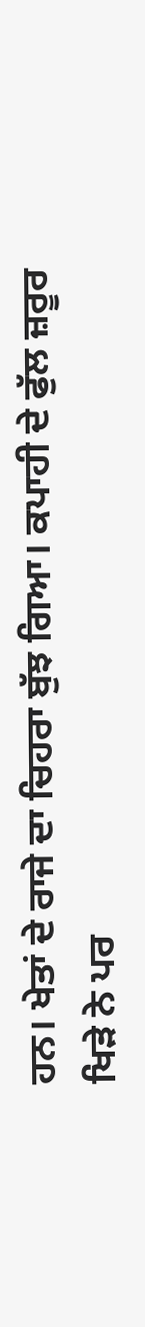ਹਨ। ਖੇਤਾਂ ਦੇ ਰਾਜੇ ਦਾ ਚਿਹਰਾ ਬੁੱਝ ਗਿਆ। ਕਪਾਹੀ ਦੇ ਫੁੱਲ ਜ਼ਰੂਰ ਖਿੜੇ ਨੇ ਪਰ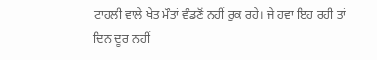ਟਾਹਲੀ ਵਾਲੇ ਖੇਤ ਮੌਤਾਂ ਵੰਡਣੋਂ ਨਹੀਂ ਰੁਕ ਰਹੇ। ਜੇ ਹਵਾ ਇਹ ਰਹੀ ਤਾਂ ਦਿਨ ਦੂਰ ਨਹੀਂ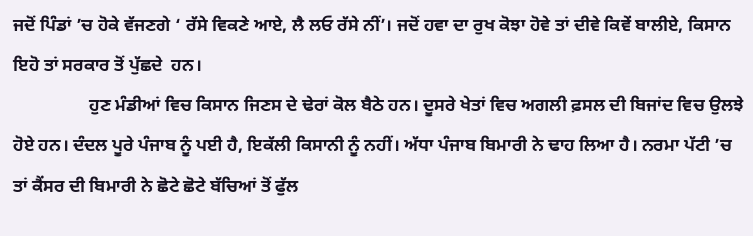ਜਦੋਂ ਪਿੰਡਾਂ ’ਚ ਹੋਕੇ ਵੱਜਣਗੇ ‘ ਰੱਸੇ ਵਿਕਣੇ ਆਏ, ਲੈ ਲਓ ਰੱਸੇ ਨੀਂ’। ਜਦੋਂ ਹਵਾ ਦਾ ਰੁਖ ਕੋਝਾ ਹੋਵੇ ਤਾਂ ਦੀਵੇ ਕਿਵੇਂ ਬਾਲੀਏ, ਕਿਸਾਨ ਇਹੋ ਤਾਂ ਸਰਕਾਰ ਤੋਂ ਪੁੱਛਦੇ  ਹਨ।
                 ਹੁਣ ਮੰਡੀਆਂ ਵਿਚ ਕਿਸਾਨ ਜਿਣਸ ਦੇ ਢੇਰਾਂ ਕੋਲ ਬੈਠੇ ਹਨ। ਦੂਸਰੇ ਖੇਤਾਂ ਵਿਚ ਅਗਲੀ ਫ਼ਸਲ ਦੀ ਬਿਜਾਂਦ ਵਿਚ ਉਲਝੇ ਹੋਏ ਹਨ। ਦੰਦਲ ਪੂਰੇ ਪੰਜਾਬ ਨੂੰ ਪਈ ਹੈ, ਇਕੱਲੀ ਕਿਸਾਨੀ ਨੂੰ ਨਹੀਂ। ਅੱਧਾ ਪੰਜਾਬ ਬਿਮਾਰੀ ਨੇ ਢਾਹ ਲਿਆ ਹੈ। ਨਰਮਾ ਪੱਟੀ ’ਚ ਤਾਂ ਕੈਂਸਰ ਦੀ ਬਿਮਾਰੀ ਨੇ ਛੋਟੇ ਛੋਟੇ ਬੱਚਿਆਂ ਤੋਂ ਫੁੱਲ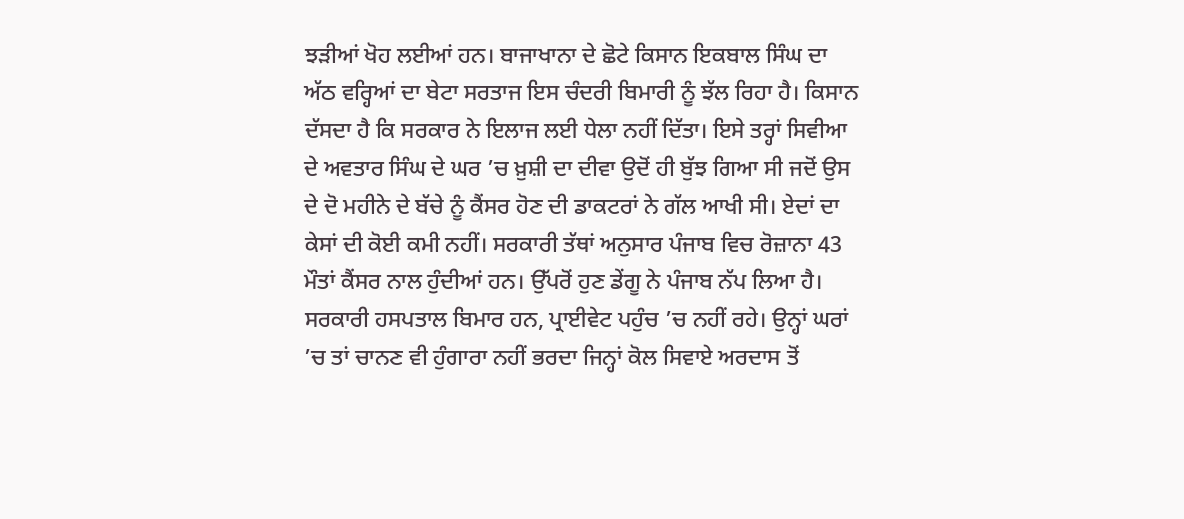ਝੜੀਆਂ ਖੋਹ ਲਈਆਂ ਹਨ। ਬਾਜਾਖਾਨਾ ਦੇ ਛੋਟੇ ਕਿਸਾਨ ਇਕਬਾਲ ਸਿੰਘ ਦਾ ਅੱਠ ਵਰ੍ਹਿਆਂ ਦਾ ਬੇਟਾ ਸਰਤਾਜ ਇਸ ਚੰਦਰੀ ਬਿਮਾਰੀ ਨੂੰ ਝੱਲ ਰਿਹਾ ਹੈ। ਕਿਸਾਨ ਦੱਸਦਾ ਹੈ ਕਿ ਸਰਕਾਰ ਨੇ ਇਲਾਜ ਲਈ ਧੇਲਾ ਨਹੀਂ ਦਿੱਤਾ। ਇਸੇ ਤਰ੍ਹਾਂ ਸਿਵੀਆ ਦੇ ਅਵਤਾਰ ਸਿੰਘ ਦੇ ਘਰ ’ਚ ਖ਼ੁਸ਼ੀ ਦਾ ਦੀਵਾ ਉਦੋਂ ਹੀ ਬੁੱਝ ਗਿਆ ਸੀ ਜਦੋਂ ਉਸ ਦੇ ਦੋ ਮਹੀਨੇ ਦੇ ਬੱਚੇ ਨੂੰ ਕੈਂਸਰ ਹੋਣ ਦੀ ਡਾਕਟਰਾਂ ਨੇ ਗੱਲ ਆਖੀ ਸੀ। ਏਦਾਂ ਦਾ ਕੇਸਾਂ ਦੀ ਕੋਈ ਕਮੀ ਨਹੀਂ। ਸਰਕਾਰੀ ਤੱਥਾਂ ਅਨੁਸਾਰ ਪੰਜਾਬ ਵਿਚ ਰੋਜ਼ਾਨਾ 43 ਮੌਤਾਂ ਕੈਂਸਰ ਨਾਲ ਹੁੰਦੀਆਂ ਹਨ। ਉੱਪਰੋਂ ਹੁਣ ਡੇਂਗੂ ਨੇ ਪੰਜਾਬ ਨੱਪ ਲਿਆ ਹੈ। ਸਰਕਾਰੀ ਹਸਪਤਾਲ ਬਿਮਾਰ ਹਨ, ਪ੍ਰਾਈਵੇਟ ਪਹੁੰਚ ’ਚ ਨਹੀਂ ਰਹੇ। ਉਨ੍ਹਾਂ ਘਰਾਂ ’ਚ ਤਾਂ ਚਾਨਣ ਵੀ ਹੁੰਗਾਰਾ ਨਹੀਂ ਭਰਦਾ ਜਿਨ੍ਹਾਂ ਕੋਲ ਸਿਵਾਏ ਅਰਦਾਸ ਤੋਂ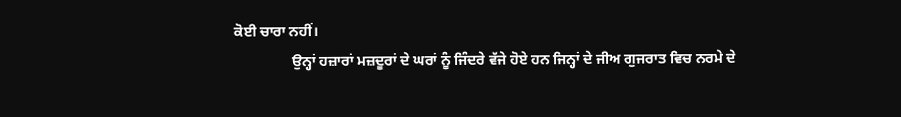ਕੋਈ ਚਾਰਾ ਨਹੀਂ।
                ਉਨ੍ਹਾਂ ਹਜ਼ਾਰਾਂ ਮਜ਼ਦੂਰਾਂ ਦੇ ਘਰਾਂ ਨੂੰ ਜਿੰਦਰੇ ਵੱਜੇ ਹੋਏ ਹਨ ਜਿਨ੍ਹਾਂ ਦੇ ਜੀਅ ਗੁਜਰਾਤ ਵਿਚ ਨਰਮੇ ਦੇ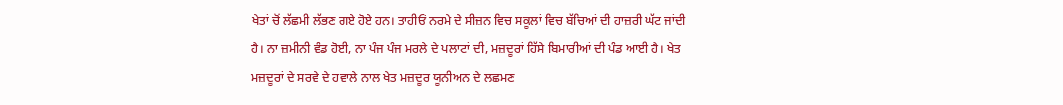ਖੇਤਾਂ ਚੋਂ ਲੱਛਮੀ ਲੱਭਣ ਗਏ ਹੋਏ ਹਨ। ਤਾਹੀਓਂ ਨਰਮੇ ਦੇ ਸੀਜ਼ਨ ਵਿਚ ਸਕੂਲਾਂ ਵਿਚ ਬੱਚਿਆਂ ਦੀ ਹਾਜ਼ਰੀ ਘੱਟ ਜਾਂਦੀ ਹੈ। ਨਾ ਜ਼ਮੀਨੀ ਵੰਡ ਹੋਈ, ਨਾ ਪੰਜ ਪੰਜ ਮਰਲੇ ਦੇ ਪਲਾਟਾਂ ਦੀ, ਮਜ਼ਦੂਰਾਂ ਹਿੱਸੇ ਬਿਮਾਰੀਆਂ ਦੀ ਪੰਡ ਆਈ ਹੈ। ਖੇਤ ਮਜ਼ਦੂਰਾਂ ਦੇ ਸਰਵੇ ਦੇ ਹਵਾਲੇ ਨਾਲ ਖੇਤ ਮਜ਼ਦੂਰ ਯੂਨੀਅਨ ਦੇ ਲਛਮਣ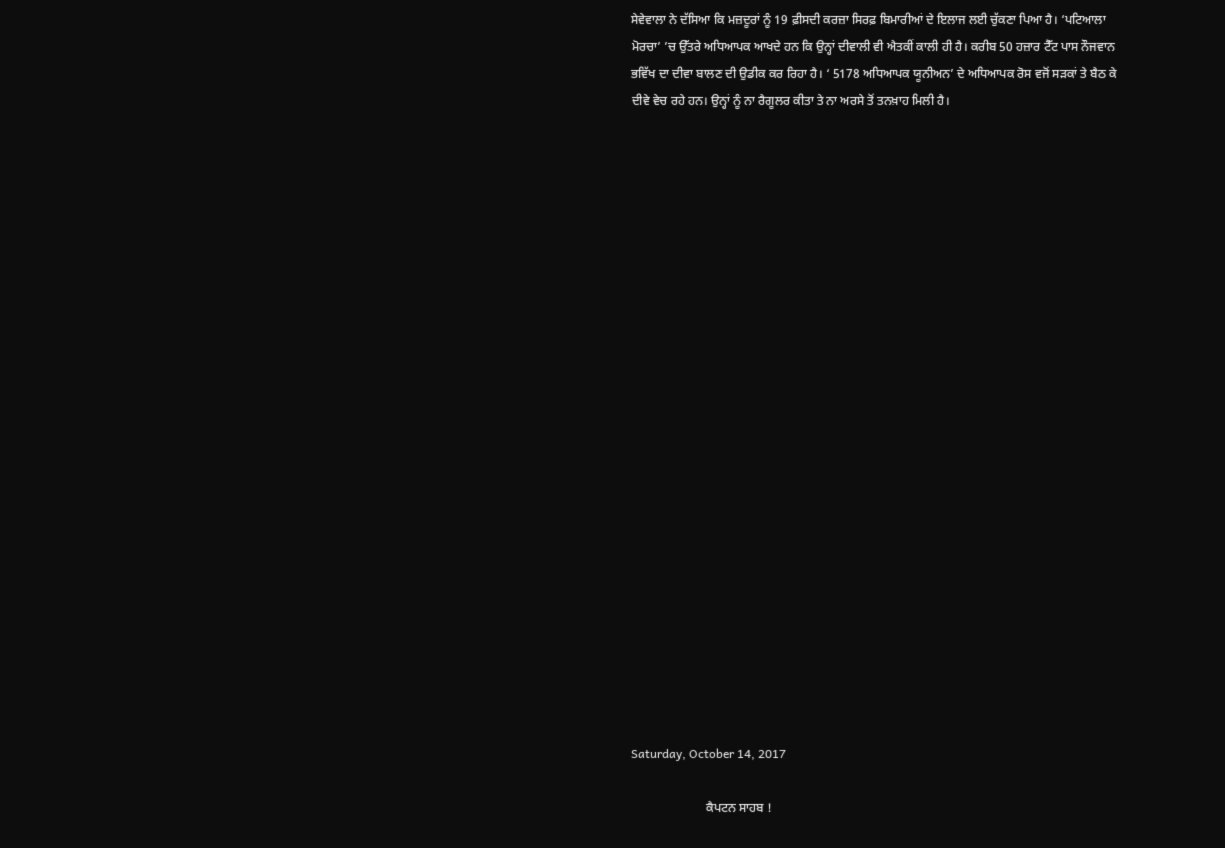ਸੇਵੇਵਾਲਾ ਨੇ ਦੱਸਿਆ ਕਿ ਮਜ਼ਦੂਰਾਂ ਨੂੰ 19 ਫ਼ੀਸਦੀ ਕਰਜ਼ਾ ਸਿਰਫ਼ ਬਿਮਾਰੀਆਂ ਦੇ ਇਲਾਜ ਲਈ ਚੁੱਕਣਾ ਪਿਆ ਹੈ। ‘ਪਟਿਆਲਾ ਮੋਰਚਾ’ ’ਚ ਉੱਤਰੇ ਅਧਿਆਪਕ ਆਖਦੇ ਹਨ ਕਿ ਉਨ੍ਹਾਂ ਦੀਵਾਲੀ ਵੀ ਐਤਕੀਂ ਕਾਲੀ ਹੀ ਹੈ। ਕਰੀਬ 50 ਹਜ਼ਾਰ ਟੈੱਟ ਪਾਸ ਨੌਜਵਾਨ ਭਵਿੱਖ ਦਾ ਦੀਵਾ ਬਾਲਣ ਦੀ ਉਡੀਕ ਕਰ ਰਿਹਾ ਹੈ। ‘ 5178 ਅਧਿਆਪਕ ਯੂਨੀਅਨ’ ਦੇ ਅਧਿਆਪਕ ਰੋਸ ਵਜੋਂ ਸੜਕਾਂ ਤੇ ਬੈਠ ਕੇ ਦੀਵੇ ਵੇਚ ਰਹੇ ਹਨ। ਉਨ੍ਹਾਂ ਨੂੰ ਨਾ ਰੈਗੂਲਰ ਕੀਤਾ ਤੇ ਨਾ ਅਰਸੇ ਤੋਂ ਤਨਖ਼ਾਹ ਮਿਲੀ ਹੈ।























Saturday, October 14, 2017

                        ਕੈਪਟਨ ਸਾਹਬ !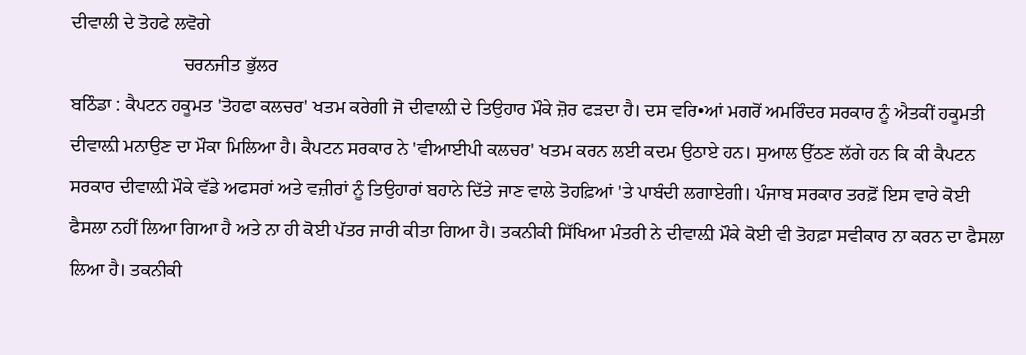ਦੀਵਾਲੀ ਦੇ ਤੋਹਫੇ ਲਵੋਗੇ
                        ਚਰਨਜੀਤ ਭੁੱਲਰ
ਬਠਿੰਡਾ : ਕੈਪਟਨ ਹਕੂਮਤ 'ਤੋਹਫਾ ਕਲਚਰ' ਖਤਮ ਕਰੇਗੀ ਜੋ ਦੀਵਾਲ਼ੀ ਦੇ ਤਿਉਹਾਰ ਮੌਕੇ ਜ਼ੋਰ ਫੜਦਾ ਹੈ। ਦਸ ਵਰਿ•ਆਂ ਮਗਰੋਂ ਅਮਰਿੰਦਰ ਸਰਕਾਰ ਨੂੰ ਐਤਕੀਂ ਹਕੂਮਤੀ ਦੀਵਾਲ਼ੀ ਮਨਾਉਣ ਦਾ ਮੌਕਾ ਮਿਲਿਆ ਹੈ। ਕੈਪਟਨ ਸਰਕਾਰ ਨੇ 'ਵੀਆਈਪੀ ਕਲਚਰ' ਖਤਮ ਕਰਨ ਲਈ ਕਦਮ ਉਠਾਏ ਹਨ। ਸੁਆਲ ਉੱਠਣ ਲੱਗੇ ਹਨ ਕਿ ਕੀ ਕੈਪਟਨ ਸਰਕਾਰ ਦੀਵਾਲ਼ੀ ਮੌਕੇ ਵੱਡੇ ਅਫਸਰਾਂ ਅਤੇ ਵਜ਼ੀਰਾਂ ਨੂੰ ਤਿਉਹਾਰਾਂ ਬਹਾਨੇ ਦਿੱਤੇ ਜਾਣ ਵਾਲੇ ਤੋਹਫ਼ਿਆਂ 'ਤੇ ਪਾਬੰਦੀ ਲਗਾਏਗੀ। ਪੰਜਾਬ ਸਰਕਾਰ ਤਰਫ਼ੋਂ ਇਸ ਵਾਰੇ ਕੋਈ ਫੈਸਲਾ ਨਹੀਂ ਲਿਆ ਗਿਆ ਹੈ ਅਤੇ ਨਾ ਹੀ ਕੋਈ ਪੱਤਰ ਜਾਰੀ ਕੀਤਾ ਗਿਆ ਹੈ। ਤਕਨੀਕੀ ਸਿੱਖਿਆ ਮੰਤਰੀ ਨੇ ਦੀਵਾਲ਼ੀ ਮੌਕੇ ਕੋਈ ਵੀ ਤੋਹਫ਼ਾ ਸਵੀਕਾਰ ਨਾ ਕਰਨ ਦਾ ਫੈਸਲਾ ਲਿਆ ਹੈ। ਤਕਨੀਕੀ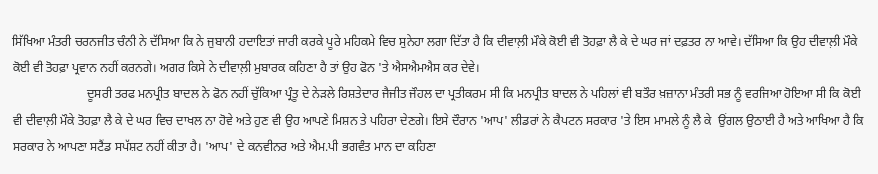ਸਿੱਖਿਆ ਮੰਤਰੀ ਚਰਨਜੀਤ ਚੰਨੀ ਨੇ ਦੱਸਿਆ ਕਿ ਨੇ ਜੁਬਾਨੀ ਹਦਾਇਤਾਂ ਜਾਰੀ ਕਰਕੇ ਪੂਰੇ ਮਹਿਕਮੇ ਵਿਚ ਸੁਨੇਹਾ ਲਗਾ ਦਿੱਤਾ ਹੈ ਕਿ ਦੀਵਾਲ਼ੀ ਮੌਕੇ ਕੋਈ ਵੀ ਤੋਹਫ਼ਾ ਲੈ ਕੇ ਦੇ ਘਰ ਜਾਂ ਦਫ਼ਤਰ ਨਾ ਆਵੇ। ਦੱਸਿਆ ਕਿ ਉਹ ਦੀਵਾਲ਼ੀ ਮੌਕੇ ਕੋਈ ਵੀ ਤੋਹਫ਼ਾ ਪ੍ਰਵਾਨ ਨਹੀਂ ਕਰਨਗੇ। ਅਗਰ ਕਿਸੇ ਨੇ ਦੀਵਾਲ਼ੀ ਮੁਬਾਰਕ ਕਹਿਣਾ ਹੈ ਤਾਂ ਉਹ ਫੋਨ 'ਤੇ ਐਸਐਮਐਸ ਕਰ ਦੇਵੇ।
                        ਦੂਸਰੀ ਤਰਫ ਮਨਪ੍ਰੀਤ ਬਾਦਲ ਨੇ ਫੋਨ ਨਹੀਂ ਚੁੱਕਿਆ ਪ੍ਰੰਤੂ ਦੇ ਨੇੜਲੇ ਰਿਸ਼ਤੇਦਾਰ ਜੈਜੀਤ ਜੌਹਲ ਦਾ ਪ੍ਰਤੀਕਰਮ ਸੀ ਕਿ ਮਨਪ੍ਰੀਤ ਬਾਦਲ ਨੇ ਪਹਿਲਾਂ ਵੀ ਬਤੌਰ ਖ਼ਜ਼ਾਨਾ ਮੰਤਰੀ ਸਭ ਨੂੰ ਵਰਜਿਆ ਹੋਇਆ ਸੀ ਕਿ ਕੋਈ ਵੀ ਦੀਵਾਲ਼ੀ ਮੌਕੇ ਤੋਹਫ਼ਾ ਲੈ ਕੇ ਦੇ ਘਰ ਵਿਚ ਦਾਖਲ ਨਾ ਹੋਵੇ ਅਤੇ ਹੁਣ ਵੀ ਉਹ ਆਪਣੇ ਮਿਸ਼ਨ ਤੇ ਪਹਿਰਾ ਦੇਣਗੇ। ਇਸੇ ਦੌਰਾਨ 'ਆਪ' ਲੀਡਰਾਂ ਨੇ ਕੈਪਟਨ ਸਰਕਾਰ 'ਤੇ ਇਸ ਮਾਮਲੇ ਨੂੰ ਲੈ ਕੇ  ਉਂਗਲ ਉਠਾਈ ਹੈ ਅਤੇ ਆਖਿਆ ਹੈ ਕਿ ਸਰਕਾਰ ਨੇ ਆਪਣਾ ਸਟੈਂਡ ਸਪੱਸ਼ਟ ਨਹੀਂ ਕੀਤਾ ਹੈ। 'ਆਪ' ਦੇ ਕਨਵੀਨਰ ਅਤੇ ਐਮ.ਪੀ ਭਗਵੰਤ ਮਾਨ ਦਾ ਕਹਿਣਾ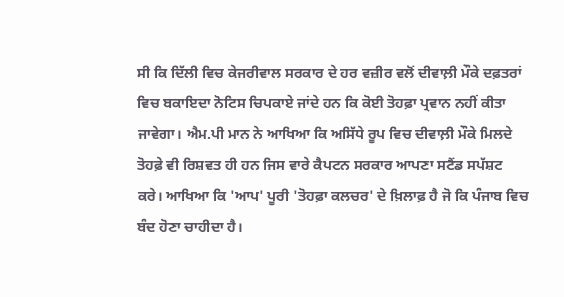ਸੀ ਕਿ ਦਿੱਲੀ ਵਿਚ ਕੇਜਰੀਵਾਲ ਸਰਕਾਰ ਦੇ ਹਰ ਵਜ਼ੀਰ ਵਲੋਂ ਦੀਵਾਲ਼ੀ ਮੌਕੇ ਦਫ਼ਤਰਾਂ ਵਿਚ ਬਕਾਇਦਾ ਨੋਟਿਸ ਚਿਪਕਾਏ ਜਾਂਦੇ ਹਨ ਕਿ ਕੋਈ ਤੋਹਫ਼ਾ ਪ੍ਰਵਾਨ ਨਹੀਂ ਕੀਤਾ ਜਾਵੇਗਾ। ਐਮ.ਪੀ ਮਾਨ ਨੇ ਆਖਿਆ ਕਿ ਅਸਿੱਧੇ ਰੂਪ ਵਿਚ ਦੀਵਾਲ਼ੀ ਮੌਕੇ ਮਿਲਦੇ ਤੋਹਫ਼ੇ ਵੀ ਰਿਸ਼ਵਤ ਹੀ ਹਨ ਜਿਸ ਵਾਰੇ ਕੈਪਟਨ ਸਰਕਾਰ ਆਪਣਾ ਸਟੈਂਡ ਸਪੱਸ਼ਟ ਕਰੇ। ਆਖਿਆ ਕਿ 'ਆਪ' ਪੂਰੀ 'ਤੋਹਫ਼ਾ ਕਲਚਰ' ਦੇ ਖ਼ਿਲਾਫ਼ ਹੈ ਜੋ ਕਿ ਪੰਜਾਬ ਵਿਚ ਬੰਦ ਹੋਣਾ ਚਾਹੀਦਾ ਹੈ।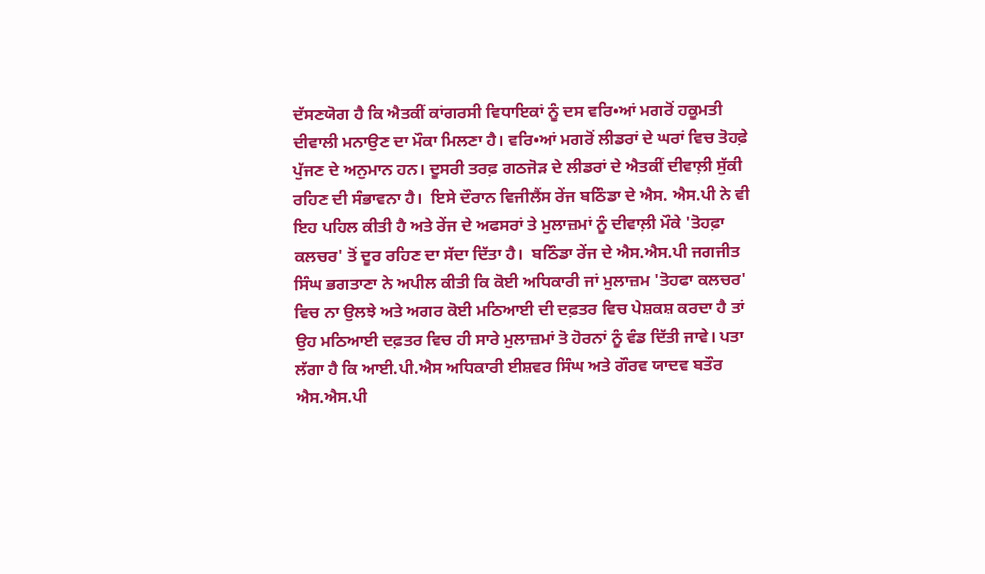ਦੱਸਣਯੋਗ ਹੈ ਕਿ ਐਤਕੀਂ ਕਾਂਗਰਸੀ ਵਿਧਾਇਕਾਂ ਨੂੰ ਦਸ ਵਰਿ•ਆਂ ਮਗਰੋਂ ਹਕੂਮਤੀ ਦੀਵਾਲੀ ਮਨਾਉਣ ਦਾ ਮੌਕਾ ਮਿਲਣਾ ਹੈ। ਵਰਿ•ਆਂ ਮਗਰੋਂ ਲੀਡਰਾਂ ਦੇ ਘਰਾਂ ਵਿਚ ਤੋਹਫ਼ੇ ਪੁੱਜਣ ਦੇ ਅਨੁਮਾਨ ਹਨ। ਦੂਸਰੀ ਤਰਫ਼ ਗਠਜੋੜ ਦੇ ਲੀਡਰਾਂ ਦੇ ਐਤਕੀਂ ਦੀਵਾਲ਼ੀ ਸੁੱਕੀ ਰਹਿਣ ਦੀ ਸੰਭਾਵਨਾ ਹੈ।  ਇਸੇ ਦੌਰਾਨ ਵਿਜੀਲੈਂਸ ਰੇਂਜ ਬਠਿੰਡਾ ਦੇ ਐਸ. ਐਸ.ਪੀ ਨੇ ਵੀ ਇਹ ਪਹਿਲ ਕੀਤੀ ਹੈ ਅਤੇ ਰੇਂਜ ਦੇ ਅਫਸਰਾਂ ਤੇ ਮੁਲਾਜ਼ਮਾਂ ਨੂੰ ਦੀਵਾਲ਼ੀ ਮੌਕੇ 'ਤੋਹਫ਼ਾ ਕਲਚਰ' ਤੋਂ ਦੂਰ ਰਹਿਣ ਦਾ ਸੱਦਾ ਦਿੱਤਾ ਹੈ।  ਬਠਿੰਡਾ ਰੇਂਜ ਦੇ ਐਸ.ਐਸ.ਪੀ ਜਗਜੀਤ ਸਿੰਘ ਭਗਤਾਣਾ ਨੇ ਅਪੀਲ ਕੀਤੀ ਕਿ ਕੋਈ ਅਧਿਕਾਰੀ ਜਾਂ ਮੁਲਾਜ਼ਮ 'ਤੋਹਫਾ ਕਲਚਰ' ਵਿਚ ਨਾ ਉਲਝੇ ਅਤੇ ਅਗਰ ਕੋਈ ਮਠਿਆਈ ਦੀ ਦਫ਼ਤਰ ਵਿਚ ਪੇਸ਼ਕਸ਼ ਕਰਦਾ ਹੈ ਤਾਂ ਉਹ ਮਠਿਆਈ ਦਫ਼ਤਰ ਵਿਚ ਹੀ ਸਾਰੇ ਮੁਲਾਜ਼ਮਾਂ ਤੋ ਹੋਰਨਾਂ ਨੂੰ ਵੰਡ ਦਿੱਤੀ ਜਾਵੇ। ਪਤਾ ਲੱਗਾ ਹੈ ਕਿ ਆਈ.ਪੀ.ਐਸ ਅਧਿਕਾਰੀ ਈਸ਼ਵਰ ਸਿੰਘ ਅਤੇ ਗੌਰਵ ਯਾਦਵ ਬਤੌਰ ਐਸ.ਐਸ.ਪੀ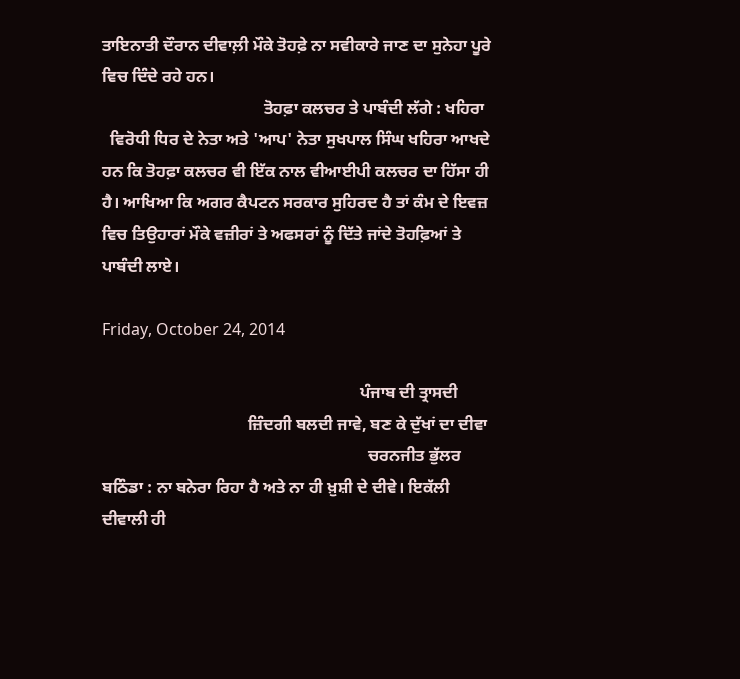ਤਾਇਨਾਤੀ ਦੌਰਾਨ ਦੀਵਾਲ਼ੀ ਮੌਕੇ ਤੋਹਫ਼ੇ ਨਾ ਸਵੀਕਾਰੇ ਜਾਣ ਦਾ ਸੁਨੇਹਾ ਪੂਰੇ ਵਿਚ ਦਿੰਦੇ ਰਹੇ ਹਨ।
                                       ਤੋਹਫ਼ਾ ਕਲਚਰ ਤੇ ਪਾਬੰਦੀ ਲੱਗੇ : ਖਹਿਰਾ
  ਵਿਰੋਧੀ ਧਿਰ ਦੇ ਨੇਤਾ ਅਤੇ 'ਆਪ' ਨੇਤਾ ਸੁਖਪਾਲ ਸਿੰਘ ਖਹਿਰਾ ਆਖਦੇ ਹਨ ਕਿ ਤੋਹਫ਼ਾ ਕਲਚਰ ਵੀ ਇੱਕ ਨਾਲ ਵੀਆਈਪੀ ਕਲਚਰ ਦਾ ਹਿੱਸਾ ਹੀ ਹੈ। ਆਖਿਆ ਕਿ ਅਗਰ ਕੈਪਟਨ ਸਰਕਾਰ ਸੁਹਿਰਦ ਹੈ ਤਾਂ ਕੰਮ ਦੇ ਇਵਜ਼ ਵਿਚ ਤਿਉਹਾਰਾਂ ਮੌਕੇ ਵਜ਼ੀਰਾਂ ਤੇ ਅਫਸਰਾਂ ਨੂੰ ਦਿੱਤੇ ਜਾਂਦੇ ਤੋਹਫ਼ਿਆਂ ਤੇ ਪਾਬੰਦੀ ਲਾਏ।

Friday, October 24, 2014

                                                              ਪੰਜਾਬ ਦੀ ਤ੍ਰਾਸਦੀ
                                   ਜ਼ਿੰਦਗੀ ਬਲਦੀ ਜਾਵੇ, ਬਣ ਕੇ ਦੁੱਖਾਂ ਦਾ ਦੀਵਾ
                                                                ਚਰਨਜੀਤ ਭੁੱਲਰ
ਬਠਿੰਡਾ : ਨਾ ਬਨੇਰਾ ਰਿਹਾ ਹੈ ਅਤੇ ਨਾ ਹੀ ਖ਼ੁਸ਼ੀ ਦੇ ਦੀਵੇ। ਇਕੱਲੀ ਦੀਵਾਲੀ ਹੀ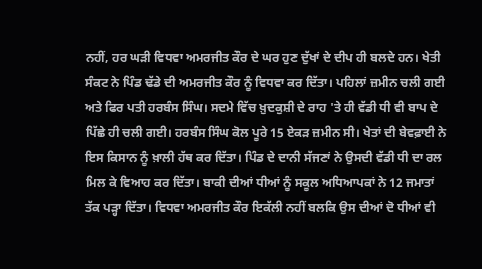ਨਹੀਂ, ਹਰ ਘੜੀ ਵਿਧਵਾ ਅਮਰਜੀਤ ਕੌਰ ਦੇ ਘਰ ਹੁਣ ਦੁੱਖਾਂ ਦੇ ਦੀਪ ਹੀ ਬਲਦੇ ਹਨ। ਖੇਤੀ ਸੰਕਟ ਨੇ ਪਿੰਡ ਢੱਡੇ ਦੀ ਅਮਰਜੀਤ ਕੌਰ ਨੂੰ ਵਿਧਵਾ ਕਰ ਦਿੱਤਾ। ਪਹਿਲਾਂ ਜ਼ਮੀਨ ਚਲੀ ਗਈ ਅਤੇ ਫਿਰ ਪਤੀ ਹਰਬੰਸ ਸਿੰਘ। ਸਦਮੇ ਵਿੱਚ ਖ਼ੁਦਕੁਸ਼ੀ ਦੇ ਰਾਹ 'ਤੇ ਹੀ ਵੱਡੀ ਧੀ ਵੀ ਬਾਪ ਦੇ ਪਿੱਛੇ ਹੀ ਚਲੀ ਗਈ। ਹਰਬੰਸ ਸਿੰਘ ਕੋਲ ਪੂਰੇ 15 ਏਕੜ ਜ਼ਮੀਨ ਸੀ। ਖੇਤਾਂ ਦੀ ਬੇਵਫ਼ਾਈ ਨੇ ਇਸ ਕਿਸਾਨ ਨੂੰ ਖ਼ਾਲੀ ਹੱਥ ਕਰ ਦਿੱਤਾ। ਪਿੰਡ ਦੇ ਦਾਨੀ ਸੱਜਣਾਂ ਨੇ ਉਸਦੀ ਵੱਡੀ ਧੀ ਦਾ ਰਲ ਮਿਲ ਕੇ ਵਿਆਹ ਕਰ ਦਿੱਤਾ। ਬਾਕੀ ਦੀਆਂ ਧੀਆਂ ਨੂੰ ਸਕੂਲ ਅਧਿਆਪਕਾਂ ਨੇ 12 ਜਮਾਤਾਂ ਤੱਕ ਪੜ੍ਹਾ ਦਿੱਤਾ। ਵਿਧਵਾ ਅਮਰਜੀਤ ਕੌਰ ਇਕੱਲੀ ਨਹੀਂ ਬਲਕਿ ਉਸ ਦੀਆਂ ਦੋ ਧੀਆਂ ਵੀ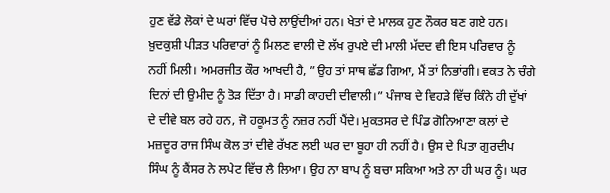ਹੁਣ ਵੱਡੇ ਲੋਕਾਂ ਦੇ ਘਰਾਂ ਵਿੱਚ ਪੋਚੇ ਲਾਉਂਦੀਆਂ ਹਨ। ਖੇਤਾਂ ਦੇ ਮਾਲਕ ਹੁਣ ਨੌਕਰ ਬਣ ਗਏ ਹਨ। ਖ਼ੁਦਕੁਸ਼ੀ ਪੀੜਤ ਪਰਿਵਾਰਾਂ ਨੂੰ ਮਿਲਣ ਵਾਲੀ ਦੋ ਲੱਖ ਰੁਪਏ ਦੀ ਮਾਲੀ ਮੱਦਦ ਵੀ ਇਸ ਪਰਿਵਾਰ ਨੂੰ ਨਹੀਂ ਮਿਲੀ। ਅਮਰਜੀਤ ਕੌਰ ਆਖਦੀ ਹੈ, ”ਉਹ ਤਾਂ ਸਾਥ ਛੱਡ ਗਿਆ, ਮੈਂ ਤਾਂ ਨਿਭਾਂਗੀ। ਵਕਤ ਨੇ ਚੰਗੇ ਦਿਨਾਂ ਦੀ ਉਮੀਦ ਨੂੰ ਤੋੜ ਦਿੱਤਾ ਹੈ। ਸਾਡੀ ਕਾਹਦੀ ਦੀਵਾਲੀ।” ਪੰਜਾਬ ਦੇ ਵਿਹੜੇ ਵਿੱਚ ਕਿੰਨੇ ਹੀ ਦੁੱਖਾਂ ਦੇ ਦੀਵੇ ਬਲ ਰਹੇ ਹਨ, ਜੋ ਹਕੂਮਤ ਨੂੰ ਨਜ਼ਰ ਨਹੀਂ ਪੈਂਦੇ। ਮੁਕਤਸਰ ਦੇ ਪਿੰਡ ਗੋਨਿਆਣਾ ਕਲਾਂ ਦੇ ਮਜ਼ਦੂਰ ਰਾਜ ਸਿੰਘ ਕੋਲ ਤਾਂ ਦੀਵੇ ਰੱਖਣ ਲਈ ਘਰ ਦਾ ਬੂਹਾ ਹੀ ਨਹੀਂ ਹੈ। ਉਸ ਦੇ ਪਿਤਾ ਗੁਰਦੀਪ ਸਿੰਘ ਨੂੰ ਕੈਂਸਰ ਨੇ ਲਪੇਟ ਵਿੱਚ ਲੈ ਲਿਆ। ਉਹ ਨਾ ਬਾਪ ਨੂੰ ਬਚਾ ਸਕਿਆ ਅਤੇ ਨਾ ਹੀ ਘਰ ਨੂੰ। ਘਰ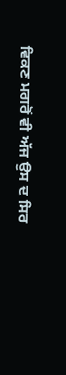ਵਿਕਣ ਮਗਰੋਂ ਵੀ ਅੱਜ ਉਸ ਦ ਸਿਰ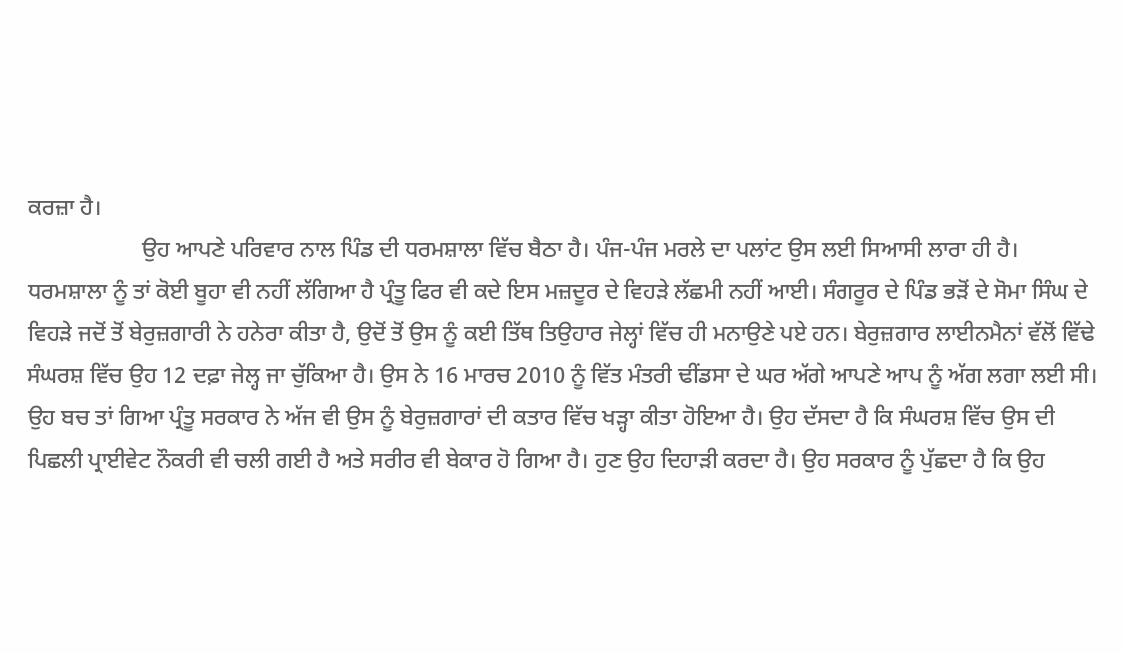ਕਰਜ਼ਾ ਹੈ।
                    ਉਹ ਆਪਣੇ ਪਰਿਵਾਰ ਨਾਲ ਪਿੰਡ ਦੀ ਧਰਮਸ਼ਾਲਾ ਵਿੱਚ ਬੈਠਾ ਹੈ। ਪੰਜ-ਪੰਜ ਮਰਲੇ ਦਾ ਪਲਾਂਟ ਉਸ ਲਈ ਸਿਆਸੀ ਲਾਰਾ ਹੀ ਹੈ। ਧਰਮਸ਼ਾਲਾ ਨੂੰ ਤਾਂ ਕੋਈ ਬੂਹਾ ਵੀ ਨਹੀਂ ਲੱਗਿਆ ਹੈ ਪ੍ਰੰਤੂ ਫਿਰ ਵੀ ਕਦੇ ਇਸ ਮਜ਼ਦੂਰ ਦੇ ਵਿਹੜੇ ਲੱਛਮੀ ਨਹੀਂ ਆਈ। ਸੰਗਰੂਰ ਦੇ ਪਿੰਡ ਭੜੋਂ ਦੇ ਸੋਮਾ ਸਿੰਘ ਦੇ ਵਿਹੜੇ ਜਦੋਂ ਤੋਂ ਬੇਰੁਜ਼ਗਾਰੀ ਨੇ ਹਨੇਰਾ ਕੀਤਾ ਹੈ, ਉਦੋਂ ਤੋਂ ਉਸ ਨੂੰ ਕਈ ਤਿੱਥ ਤਿਉਹਾਰ ਜੇਲ੍ਹਾਂ ਵਿੱਚ ਹੀ ਮਨਾਉਣੇ ਪਏ ਹਨ। ਬੇਰੁਜ਼ਗਾਰ ਲਾਈਨਮੈਨਾਂ ਵੱਲੋਂ ਵਿੱਢੇ ਸੰਘਰਸ਼ ਵਿੱਚ ਉਹ 12 ਦਫ਼ਾ ਜੇਲ੍ਹ ਜਾ ਚੁੱਕਿਆ ਹੈ। ਉਸ ਨੇ 16 ਮਾਰਚ 2010 ਨੂੰ ਵਿੱਤ ਮੰਤਰੀ ਢੀਂਡਸਾ ਦੇ ਘਰ ਅੱਗੇ ਆਪਣੇ ਆਪ ਨੂੰ ਅੱਗ ਲਗਾ ਲਈ ਸੀ। ਉਹ ਬਚ ਤਾਂ ਗਿਆ ਪ੍ਰੰਤੂ ਸਰਕਾਰ ਨੇ ਅੱਜ ਵੀ ਉਸ ਨੂੰ ਬੇਰੁਜ਼ਗਾਰਾਂ ਦੀ ਕਤਾਰ ਵਿੱਚ ਖੜ੍ਹਾ ਕੀਤਾ ਹੋਇਆ ਹੈ। ਉਹ ਦੱਸਦਾ ਹੈ ਕਿ ਸੰਘਰਸ਼ ਵਿੱਚ ਉਸ ਦੀ ਪਿਛਲੀ ਪ੍ਰਾਈਵੇਟ ਨੌਕਰੀ ਵੀ ਚਲੀ ਗਈ ਹੈ ਅਤੇ ਸਰੀਰ ਵੀ ਬੇਕਾਰ ਹੋ ਗਿਆ ਹੈ। ਹੁਣ ਉਹ ਦਿਹਾੜੀ ਕਰਦਾ ਹੈ। ਉਹ ਸਰਕਾਰ ਨੂੰ ਪੁੱਛਦਾ ਹੈ ਕਿ ਉਹ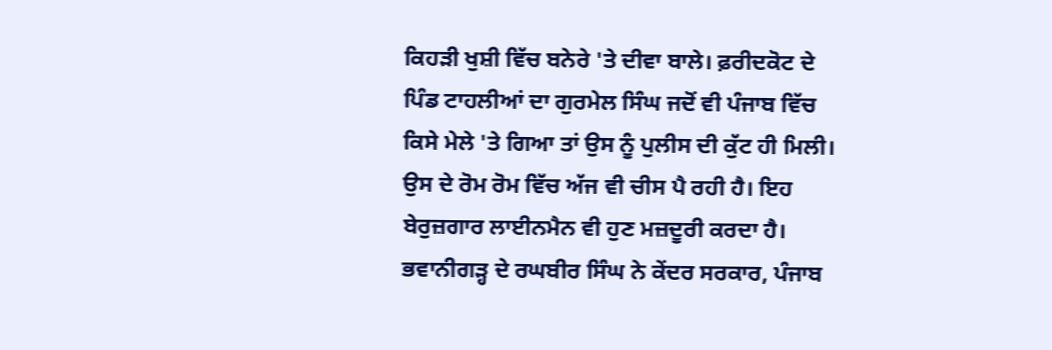ਕਿਹੜੀ ਖੁਸ਼ੀ ਵਿੱਚ ਬਨੇਰੇ 'ਤੇ ਦੀਵਾ ਬਾਲੇ। ਫ਼ਰੀਦਕੋਟ ਦੇ ਪਿੰਡ ਟਾਹਲੀਆਂ ਦਾ ਗੁਰਮੇਲ ਸਿੰਘ ਜਦੋਂ ਵੀ ਪੰਜਾਬ ਵਿੱਚ ਕਿਸੇ ਮੇਲੇ 'ਤੇ ਗਿਆ ਤਾਂ ਉਸ ਨੂੰ ਪੁਲੀਸ ਦੀ ਕੁੱਟ ਹੀ ਮਿਲੀ। ਉਸ ਦੇ ਰੋਮ ਰੋਮ ਵਿੱਚ ਅੱਜ ਵੀ ਚੀਸ ਪੈ ਰਹੀ ਹੈ। ਇਹ ਬੇਰੁਜ਼ਗਾਰ ਲਾਈਨਮੈਨ ਵੀ ਹੁਣ ਮਜ਼ਦੂਰੀ ਕਰਦਾ ਹੈ। ਭਵਾਨੀਗੜ੍ਹ ਦੇ ਰਘਬੀਰ ਸਿੰਘ ਨੇ ਕੇਂਦਰ ਸਰਕਾਰ, ਪੰਜਾਬ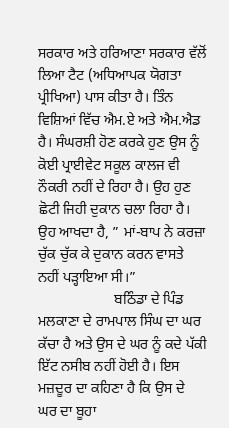ਸਰਕਾਰ ਅਤੇ ਹਰਿਆਣਾ ਸਰਕਾਰ ਵੱਲੋਂ ਲਿਆ ਟੈਟ (ਅਧਿਆਪਕ ਯੋਗਤਾ ਪ੍ਰੀਖਿਆ) ਪਾਸ ਕੀਤਾ ਹੈ। ਤਿੰਨ ਵਿਸ਼ਿਆਂ ਵਿੱਚ ਐਮ.ਏ ਅਤੇ ਐਮ.ਐਡ ਹੈ। ਸੰਘਰਸ਼ੀ ਹੋਣ ਕਰਕੇ ਹੁਣ ਉਸ ਨੂੰ ਕੋਈ ਪ੍ਰਾਈਵੇਟ ਸਕੂਲ ਕਾਲਜ ਵੀ ਨੌਕਰੀ ਨਹੀਂ ਦੇ ਰਿਹਾ ਹੈ। ਉਹ ਹੁਣ ਛੋਟੀ ਜਿਹੀ ਦੁਕਾਨ ਚਲਾ ਰਿਹਾ ਹੈ। ਉਹ ਆਖਦਾ ਹੈ, ” ਮਾਂ-ਬਾਪ ਨੇ ਕਰਜ਼ਾ ਚੁੱਕ ਚੁੱਕ ਕੇ ਦੁਕਾਨ ਕਰਨ ਵਾਸਤੇ ਨਹੀਂ ਪੜ੍ਹਾਇਆ ਸੀ।”
                     ਬਠਿੰਡਾ ਦੇ ਪਿੰਡ ਮਲਕਾਣਾ ਦੇ ਰਾਮਪਾਲ ਸਿੰਘ ਦਾ ਘਰ ਕੱਚਾ ਹੈ ਅਤੇ ਉਸ ਦੇ ਘਰ ਨੂੰ ਕਦੇ ਪੱਕੀ ਇੱਟ ਨਸੀਬ ਨਹੀਂ ਹੋਈ ਹੈ। ਇਸ ਮਜ਼ਦੂਰ ਦਾ ਕਹਿਣਾ ਹੈ ਕਿ ਉਸ ਦੇ ਘਰ ਦਾ ਬੂਹਾ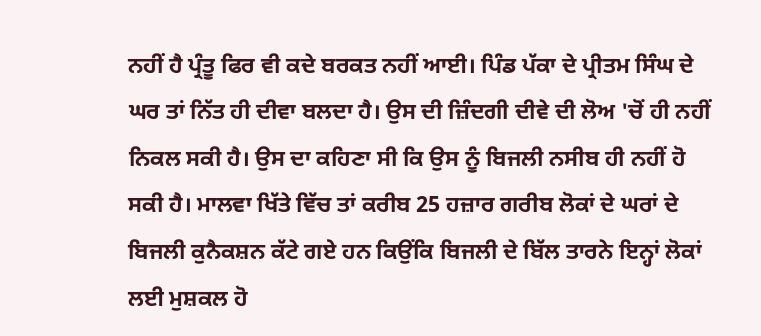ਨਹੀਂ ਹੈ ਪ੍ਰੰਤੂ ਫਿਰ ਵੀ ਕਦੇ ਬਰਕਤ ਨਹੀਂ ਆਈ। ਪਿੰਡ ਪੱਕਾ ਦੇ ਪ੍ਰੀਤਮ ਸਿੰਘ ਦੇ ਘਰ ਤਾਂ ਨਿੱਤ ਹੀ ਦੀਵਾ ਬਲਦਾ ਹੈ। ਉਸ ਦੀ ਜ਼ਿੰਦਗੀ ਦੀਵੇ ਦੀ ਲੋਅ 'ਚੋਂ ਹੀ ਨਹੀਂ ਨਿਕਲ ਸਕੀ ਹੈ। ਉਸ ਦਾ ਕਹਿਣਾ ਸੀ ਕਿ ਉਸ ਨੂੰ ਬਿਜਲੀ ਨਸੀਬ ਹੀ ਨਹੀਂ ਹੋ ਸਕੀ ਹੈ। ਮਾਲਵਾ ਖਿੱਤੇ ਵਿੱਚ ਤਾਂ ਕਰੀਬ 25 ਹਜ਼ਾਰ ਗਰੀਬ ਲੋਕਾਂ ਦੇ ਘਰਾਂ ਦੇ ਬਿਜਲੀ ਕੁਨੈਕਸ਼ਨ ਕੱਟੇ ਗਏ ਹਨ ਕਿਉਂਕਿ ਬਿਜਲੀ ਦੇ ਬਿੱਲ ਤਾਰਨੇ ਇਨ੍ਹਾਂ ਲੋਕਾਂ ਲਈ ਮੁਸ਼ਕਲ ਹੋ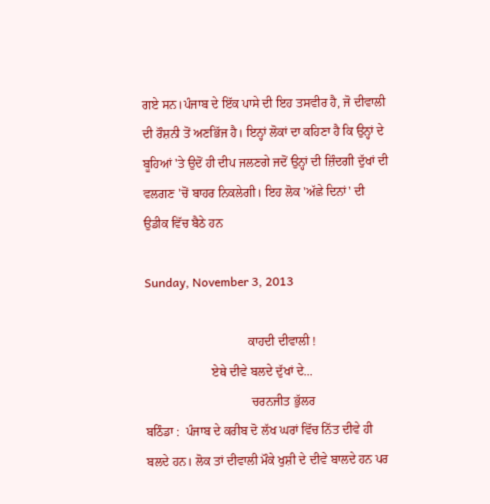ਗਏ ਸਨ।ਪੰਜਾਬ ਦੇ ਇੱਕ ਪਾਸੇ ਦੀ ਇਹ ਤਸਵੀਰ ਹੈ, ਜੋ ਦੀਵਾਲੀ ਦੀ ਰੌਸ਼ਨੀ ਤੋਂ ਅਣਭਿੱਜ ਹੈ। ਇਨ੍ਹਾਂ ਲੋਕਾਂ ਦਾ ਕਹਿਣਾ ਹੈ ਕਿ ਉਨ੍ਹਾਂ ਦੇ ਬੂਹਿਆਂ 'ਤੇ ਉਦੋਂ ਹੀ ਦੀਪ ਜਲਣਗੇ ਜਦੋਂ ਉਨ੍ਹਾਂ ਦੀ ਜ਼ਿੰਦਗੀ ਦੁੱਖਾਂ ਦੀ ਵਲਗਣ 'ਚੋਂ ਬਾਹਰ ਨਿਕਲੇਗੀ। ਇਹ ਲੋਕ 'ਅੱਛੇ ਦਿਨਾਂ' ਦੀ ਉਡੀਕ ਵਿੱਚ ਬੈਠੇ ਹਨ

Sunday, November 3, 2013

                                 ਕਾਹਦੀ ਦੀਵਾਲੀ !
                     ਏਥੇ ਦੀਵੇ ਬਲਦੇ ਦੁੱਖਾਂ ਦੇ...
                                  ਚਰਨਜੀਤ ਭੁੱਲਰ
ਬਠਿੰਡਾ :  ਪੰਜਾਬ ਦੇ ਕਰੀਬ ਦੋ ਲੱਖ ਘਰਾਂ ਵਿੱਚ ਨਿੱਤ ਦੀਵੇ ਹੀ ਬਲਦੇ ਹਨ। ਲੋਕ ਤਾਂ ਦੀਵਾਲੀ ਮੌਕੇ ਖੁਸ਼ੀ ਦੇ ਦੀਵੇ ਬਾਲਦੇ ਹਨ ਪਰ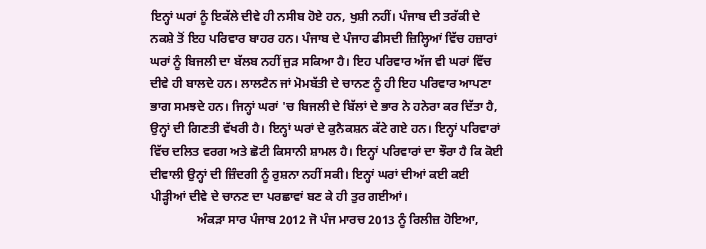ਇਨ੍ਹਾਂ ਘਰਾਂ ਨੂੰ ਇਕੱਲੇ ਦੀਵੇ ਹੀ ਨਸੀਬ ਹੋਏ ਹਨ, ਖੁਸ਼ੀ ਨਹੀਂ। ਪੰਜਾਬ ਦੀ ਤਰੱਕੀ ਦੇ ਨਕਸ਼ੇ ਤੋਂ ਇਹ ਪਰਿਵਾਰ ਬਾਹਰ ਹਨ। ਪੰਜਾਬ ਦੇ ਪੰਜਾਹ ਫੀਸਦੀ ਜ਼ਿਲ੍ਹਿਆਂ ਵਿੱਚ ਹਜ਼ਾਰਾਂ ਘਰਾਂ ਨੂੰ ਬਿਜਲੀ ਦਾ ਬੱਲਬ ਨਹੀਂ ਜੁੜ ਸਕਿਆ ਹੈ। ਇਹ ਪਰਿਵਾਰ ਅੱਜ ਵੀ ਘਰਾਂ ਵਿੱਚ ਦੀਵੇ ਹੀ ਬਾਲਦੇ ਹਨ। ਲਾਲਟੈਨ ਜਾਂ ਮੋਮਬੱਤੀ ਦੇ ਚਾਨਣ ਨੂੰ ਹੀ ਇਹ ਪਰਿਵਾਰ ਆਪਣਾ ਭਾਗ ਸਮਝਦੇ ਹਨ। ਜਿਨ੍ਹਾਂ ਘਰਾਂ 'ਚ ਬਿਜਲੀ ਦੇ ਬਿੱਲਾਂ ਦੇ ਭਾਰ ਨੇ ਹਨੇਰਾ ਕਰ ਦਿੱਤਾ ਹੈ, ਉਨ੍ਹਾਂ ਦੀ ਗਿਣਤੀ ਵੱਖਰੀ ਹੈ। ਇਨ੍ਹਾਂ ਘਰਾਂ ਦੇ ਕੁਨੈਕਸ਼ਨ ਕੱਟੇ ਗਏ ਹਨ। ਇਨ੍ਹਾਂ ਪਰਿਵਾਰਾਂ ਵਿੱਚ ਦਲਿਤ ਵਰਗ ਅਤੇ ਛੋਟੀ ਕਿਸਾਨੀ ਸ਼ਾਮਲ ਹੈ। ਇਨ੍ਹਾਂ ਪਰਿਵਾਰਾਂ ਦਾ ਝੌਰਾ ਹੈ ਕਿ ਕੋਈ ਦੀਵਾਲੀ ਉਨ੍ਹਾਂ ਦੀ ਜ਼ਿੰਦਗੀ ਨੂੰ ਰੁਸ਼ਨਾ ਨਹੀਂ ਸਕੀ। ਇਨ੍ਹਾਂ ਘਰਾਂ ਦੀਆਂ ਕਈ ਕਈ ਪੀੜ੍ਹੀਆਂ ਦੀਵੇ ਦੇ ਚਾਨਣ ਦਾ ਪਰਛਾਵਾਂ ਬਣ ਕੇ ਹੀ ਤੁਰ ਗਈਆਂ।
               ਅੰਕੜਾ ਸਾਰ ਪੰਜਾਬ 2012 ਜੋ ਪੰਜ ਮਾਰਚ 2013 ਨੂੰ ਰਿਲੀਜ਼ ਹੋਇਆ,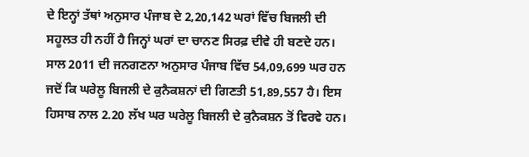ਦੇ ਇਨ੍ਹਾਂ ਤੱਥਾਂ ਅਨੁਸਾਰ ਪੰਜਾਬ ਦੇ 2,20,142 ਘਰਾਂ ਵਿੱਚ ਬਿਜਲੀ ਦੀ ਸਹੂਲਤ ਹੀ ਨਹੀਂ ਹੈ ਜਿਨ੍ਹਾਂ ਘਰਾਂ ਦਾ ਚਾਨਣ ਸਿਰਫ਼ ਦੀਵੇ ਹੀ ਬਣਦੇ ਹਨ। ਸਾਲ 2011 ਦੀ ਜਨਗਣਨਾ ਅਨੁਸਾਰ ਪੰਜਾਬ ਵਿੱਚ 54,09,699 ਘਰ ਹਨ ਜਦੋਂ ਕਿ ਘਰੇਲੂ ਬਿਜਲੀ ਦੇ ਕੁਨੈਕਸ਼ਨਾਂ ਦੀ ਗਿਣਤੀ 51,89,557 ਹੈ। ਇਸ ਹਿਸਾਬ ਨਾਲ 2.20 ਲੱਖ ਘਰ ਘਰੇਲੂ ਬਿਜਲੀ ਦੇ ਕੁਨੈਕਸ਼ਨ ਤੋਂ ਵਿਰਵੇ ਹਨ।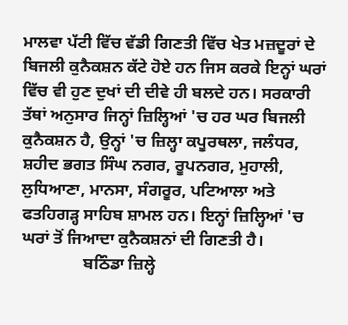ਮਾਲਵਾ ਪੱਟੀ ਵਿੱਚ ਵੱਡੀ ਗਿਣਤੀ ਵਿੱਚ ਖੇਤ ਮਜ਼ਦੂਰਾਂ ਦੇ ਬਿਜਲੀ ਕੁਨੈਕਸ਼ਨ ਕੱਟੇ ਹੋਏ ਹਨ ਜਿਸ ਕਰਕੇ ਇਨ੍ਹਾਂ ਘਰਾਂ ਵਿੱਚ ਵੀ ਹੁਣ ਦੁਖਾਂ ਦੀ ਦੀਵੇ ਹੀ ਬਲਦੇ ਹਨ। ਸਰਕਾਰੀ ਤੱਥਾਂ ਅਨੁਸਾਰ ਜਿਨ੍ਹਾਂ ਜ਼ਿਲ੍ਹਿਆਂ 'ਚ ਹਰ ਘਰ ਬਿਜਲੀ ਕੁਨੈਕਸ਼ਨ ਹੈ, ਉਨ੍ਹਾਂ 'ਚ ਜ਼ਿਲ੍ਹਾ ਕਪੂਰਥਲਾ, ਜਲੰਧਰ, ਸ਼ਹੀਦ ਭਗਤ ਸਿੰਘ ਨਗਰ, ਰੂਪਨਗਰ, ਮੁਹਾਲੀ, ਲੁਧਿਆਣਾ, ਮਾਨਸਾ, ਸੰਗਰੂਰ, ਪਟਿਆਲਾ ਅਤੇ ਫਤਹਿਗੜ੍ਹ ਸਾਹਿਬ ਸ਼ਾਮਲ ਹਨ। ਇਨ੍ਹਾਂ ਜ਼ਿਲ੍ਹਿਆਂ 'ਚ ਘਰਾਂ ਤੋਂ ਜਿਆਦਾ ਕੁਨੈਕਸ਼ਨਾਂ ਦੀ ਗਿਣਤੀ ਹੈ।
               ਬਠਿੰਡਾ ਜ਼ਿਲ੍ਹੇ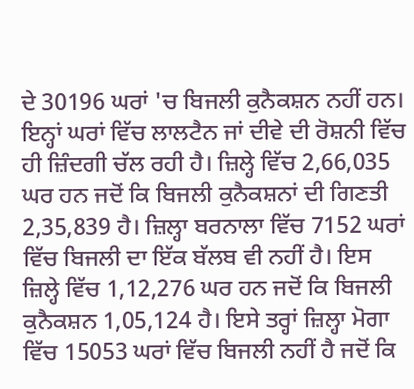ਦੇ 30196 ਘਰਾਂ 'ਚ ਬਿਜਲੀ ਕੁਨੈਕਸ਼ਨ ਨਹੀਂ ਹਨ। ਇਨ੍ਹਾਂ ਘਰਾਂ ਵਿੱਚ ਲਾਲਟੈਨ ਜਾਂ ਦੀਵੇ ਦੀ ਰੋਸ਼ਨੀ ਵਿੱਚ ਹੀ ਜ਼ਿੰਦਗੀ ਚੱਲ ਰਹੀ ਹੈ। ਜ਼ਿਲ੍ਹੇ ਵਿੱਚ 2,66,035 ਘਰ ਹਨ ਜਦੋਂ ਕਿ ਬਿਜਲੀ ਕੁਨੈਕਸ਼ਨਾਂ ਦੀ ਗਿਣਤੀ 2,35,839 ਹੈ। ਜ਼ਿਲ੍ਹਾ ਬਰਨਾਲਾ ਵਿੱਚ 7152 ਘਰਾਂ ਵਿੱਚ ਬਿਜਲੀ ਦਾ ਇੱਕ ਬੱਲਬ ਵੀ ਨਹੀਂ ਹੈ। ਇਸ ਜ਼ਿਲ੍ਹੇ ਵਿੱਚ 1,12,276 ਘਰ ਹਨ ਜਦੋਂ ਕਿ ਬਿਜਲੀ ਕੁਨੈਕਸ਼ਨ 1,05,124 ਹੈ। ਇਸੇ ਤਰ੍ਹਾਂ ਜ਼ਿਲ੍ਹਾ ਮੋਗਾ ਵਿੱਚ 15053 ਘਰਾਂ ਵਿੱਚ ਬਿਜਲੀ ਨਹੀਂ ਹੈ ਜਦੋਂ ਕਿ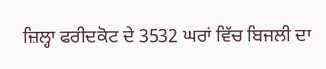ਜ਼ਿਲ੍ਹਾ ਫਰੀਦਕੋਟ ਦੇ 3532 ਘਰਾਂ ਵਿੱਚ ਬਿਜਲੀ ਦਾ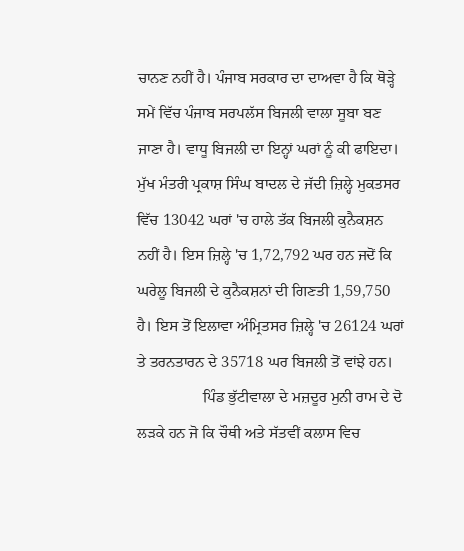ਚਾਨਣ ਨਹੀਂ ਹੈ। ਪੰਜਾਬ ਸਰਕਾਰ ਦਾ ਦਾਅਵਾ ਹੈ ਕਿ ਥੋੜ੍ਹੇ ਸਮੇਂ ਵਿੱਚ ਪੰਜਾਬ ਸਰਪਲੱਸ ਬਿਜਲੀ ਵਾਲਾ ਸੂਬਾ ਬਣ ਜਾਣਾ ਹੈ। ਵਾਧੂ ਬਿਜਲੀ ਦਾ ਇਨ੍ਹਾਂ ਘਰਾਂ ਨੂੰ ਕੀ ਫਾਇਦਾ। ਮੁੱਖ ਮੰਤਰੀ ਪ੍ਰਕਾਸ਼ ਸਿੰਘ ਬਾਦਲ ਦੇ ਜੱਦੀ ਜ਼ਿਲ੍ਹੇ ਮੁਕਤਸਰ ਵਿੱਚ 13042 ਘਰਾਂ 'ਚ ਹਾਲੇ ਤੱਕ ਬਿਜਲੀ ਕੁਨੈਕਸ਼ਨ ਨਹੀਂ ਹੈ। ਇਸ ਜ਼ਿਲ੍ਹੇ 'ਚ 1,72,792 ਘਰ ਹਨ ਜਦੋਂ ਕਿ ਘਰੇਲੂ ਬਿਜਲੀ ਦੇ ਕੁਨੈਕਸ਼ਨਾਂ ਦੀ ਗਿਣਤੀ 1,59,750 ਹੈ। ਇਸ ਤੋਂ ਇਲਾਵਾ ਅੰਮ੍ਰਿਤਸਰ ਜ਼ਿਲ੍ਹੇ 'ਚ 26124 ਘਰਾਂ ਤੇ ਤਰਨਤਾਰਨ ਦੇ 35718 ਘਰ ਬਿਜਲੀ ਤੋਂ ਵਾਂਝੇ ਹਨ।
                 ਪਿੰਡ ਭੁੱਟੀਵਾਲਾ ਦੇ ਮਜ਼ਦੂਰ ਮੁਨੀ ਰਾਮ ਦੇ ਦੋ ਲੜਕੇ ਹਨ ਜੋ ਕਿ ਚੌਥੀ ਅਤੇ ਸੱਤਵੀਂ ਕਲਾਸ ਵਿਚ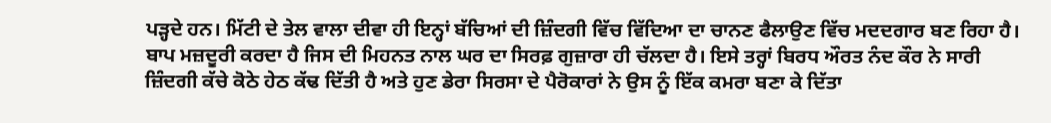ਪੜ੍ਹਦੇ ਹਨ। ਮਿੱਟੀ ਦੇ ਤੇਲ ਵਾਲਾ ਦੀਵਾ ਹੀ ਇਨ੍ਹਾਂ ਬੱਚਿਆਂ ਦੀ ਜ਼ਿੰਦਗੀ ਵਿੱਚ ਵਿੱਦਿਆ ਦਾ ਚਾਨਣ ਫੈਲਾਉਣ ਵਿੱਚ ਮਦਦਗਾਰ ਬਣ ਰਿਹਾ ਹੈ। ਬਾਪ ਮਜ਼ਦੂਰੀ ਕਰਦਾ ਹੈ ਜਿਸ ਦੀ ਮਿਹਨਤ ਨਾਲ ਘਰ ਦਾ ਸਿਰਫ਼ ਗੁਜ਼ਾਰਾ ਹੀ ਚੱਲਦਾ ਹੈ। ਇਸੇ ਤਰ੍ਹਾਂ ਬਿਰਧ ਔਰਤ ਨੰਦ ਕੌਰ ਨੇ ਸਾਰੀ ਜ਼ਿੰਦਗੀ ਕੱਚੇ ਕੋਠੇ ਹੇਠ ਕੱਢ ਦਿੱਤੀ ਹੈ ਅਤੇ ਹੁਣ ਡੇਰਾ ਸਿਰਸਾ ਦੇ ਪੈਰੋਕਾਰਾਂ ਨੇ ਉਸ ਨੂੰ ਇੱਕ ਕਮਰਾ ਬਣਾ ਕੇ ਦਿੱਤਾ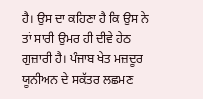ਹੈ। ਉਸ ਦਾ ਕਹਿਣਾ ਹੈ ਕਿ ਉਸ ਨੇ ਤਾਂ ਸਾਰੀ ਉਮਰ ਹੀ ਦੀਵੇ ਹੇਠ ਗੁਜ਼ਾਰੀ ਹੈ। ਪੰਜਾਬ ਖੇਤ ਮਜ਼ਦੂਰ ਯੂਨੀਅਨ ਦੇ ਸਕੱਤਰ ਲਛਮਣ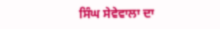ਸਿੰਘ ਸੇਵੇਵਾਲਾ ਦਾ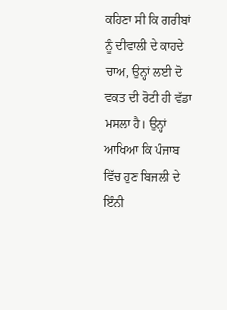ਕਹਿਣਾ ਸੀ ਕਿ ਗਰੀਬਾਂ ਨੂੰ ਦੀਵਾਲੀ ਦੇ ਕਾਹਦੇ ਚਾਅ, ਉਨ੍ਹਾਂ ਲਈ ਦੋ ਵਕਤ ਦੀ ਰੋਟੀ ਹੀ ਵੱਡਾ ਮਸਲਾ ਹੈ। ਉਨ੍ਹਾਂ ਆਖਿਆ ਕਿ ਪੰਜਾਬ ਵਿੱਚ ਹੁਣ ਬਿਜਲੀ ਦੇ ਇੰਨੀ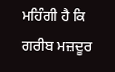ਮਹਿੰਗੀ ਹੈ ਕਿ ਗਰੀਬ ਮਜ਼ਦੂਰ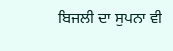ਬਿਜਲੀ ਦਾ ਸੁਪਨਾ ਵੀ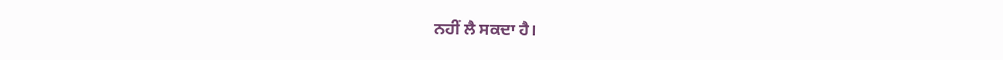ਨਹੀਂ ਲੈ ਸਕਦਾ ਹੈ।